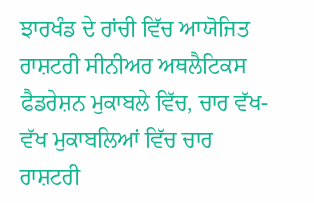ਝਾਰਖੰਡ ਦੇ ਰਾਂਚੀ ਵਿੱਚ ਆਯੋਜਿਤ ਰਾਸ਼ਟਰੀ ਸੀਨੀਅਰ ਅਥਲੈਟਿਕਸ ਫੈਡਰੇਸ਼ਨ ਮੁਕਾਬਲੇ ਵਿੱਚ, ਚਾਰ ਵੱਖ-ਵੱਖ ਮੁਕਾਬਲਿਆਂ ਵਿੱਚ ਚਾਰ ਰਾਸ਼ਟਰੀ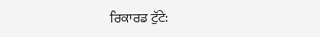ਰਿਕਾਰਡ ਟੁੱਟੇ: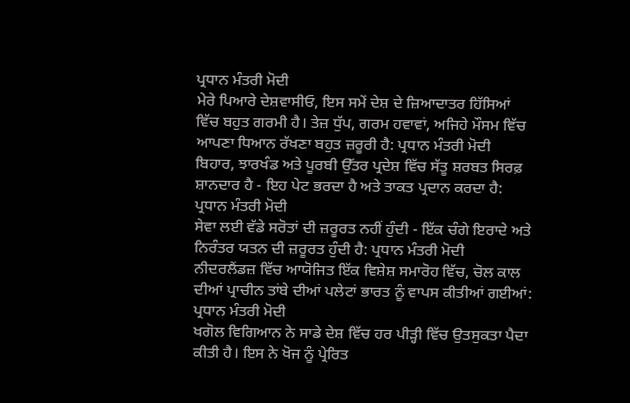ਪ੍ਰਧਾਨ ਮੰਤਰੀ ਮੋਦੀ
ਮੇਰੇ ਪਿਆਰੇ ਦੇਸ਼ਵਾਸੀਓ, ਇਸ ਸਮੇਂ ਦੇਸ਼ ਦੇ ਜ਼ਿਆਦਾਤਰ ਹਿੱਸਿਆਂ ਵਿੱਚ ਬਹੁਤ ਗਰਮੀ ਹੈ। ਤੇਜ਼ ਧੁੱਪ, ਗਰਮ ਹਵਾਵਾਂ, ਅਜਿਹੇ ਮੌਸਮ ਵਿੱਚ ਆਪਣਾ ਧਿਆਨ ਰੱਖਣਾ ਬਹੁਤ ਜ਼ਰੂਰੀ ਹੈ: ਪ੍ਰਧਾਨ ਮੰਤਰੀ ਮੋਦੀ
ਬਿਹਾਰ, ਝਾਰਖੰਡ ਅਤੇ ਪੂਰਬੀ ਉੱਤਰ ਪ੍ਰਦੇਸ਼ ਵਿੱਚ ਸੱਤੂ ਸ਼ਰਬਤ ਸਿਰਫ਼ ਸ਼ਾਨਦਾਰ ਹੈ - ਇਹ ਪੇਟ ਭਰਦਾ ਹੈ ਅਤੇ ਤਾਕਤ ਪ੍ਰਦਾਨ ਕਰਦਾ ਹੈ: ਪ੍ਰਧਾਨ ਮੰਤਰੀ ਮੋਦੀ
ਸੇਵਾ ਲਈ ਵੱਡੇ ਸਰੋਤਾਂ ਦੀ ਜ਼ਰੂਰਤ ਨਹੀਂ ਹੁੰਦੀ - ਇੱਕ ਚੰਗੇ ਇਰਾਦੇ ਅਤੇ ਨਿਰੰਤਰ ਯਤਨ ਦੀ ਜ਼ਰੂਰਤ ਹੁੰਦੀ ਹੈ: ਪ੍ਰਧਾਨ ਮੰਤਰੀ ਮੋਦੀ
ਨੀਦਰਲੈਂਡਜ਼ ਵਿੱਚ ਆਯੋਜਿਤ ਇੱਕ ਵਿਸ਼ੇਸ਼ ਸਮਾਰੋਹ ਵਿੱਚ, ਚੋਲ ਕਾਲ ਦੀਆਂ ਪ੍ਰਾਚੀਨ ਤਾਂਬੇ ਦੀਆਂ ਪਲੇਟਾਂ ਭਾਰਤ ਨੂੰ ਵਾਪਸ ਕੀਤੀਆਂ ਗਈਆਂ: ਪ੍ਰਧਾਨ ਮੰਤਰੀ ਮੋਦੀ
ਖਗੋਲ ਵਿਗਿਆਨ ਨੇ ਸਾਡੇ ਦੇਸ਼ ਵਿੱਚ ਹਰ ਪੀੜ੍ਹੀ ਵਿੱਚ ਉਤਸੁਕਤਾ ਪੈਦਾ ਕੀਤੀ ਹੈ। ਇਸ ਨੇ ਖੋਜ ਨੂੰ ਪ੍ਰੇਰਿਤ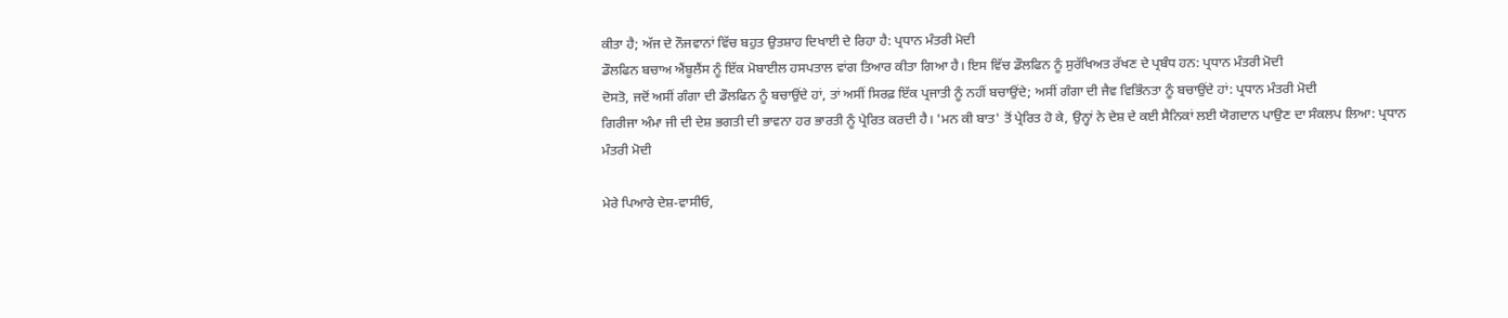ਕੀਤਾ ਹੈ; ਅੱਜ ਦੇ ਨੌਜਵਾਨਾਂ ਵਿੱਚ ਬਹੁਤ ਉਤਸ਼ਾਹ ਦਿਖਾਈ ਦੇ ਰਿਹਾ ਹੈ: ਪ੍ਰਧਾਨ ਮੰਤਰੀ ਮੋਦੀ
ਡੌਲਫਿਨ ਬਚਾਅ ਐਂਬੂਲੈਂਸ ਨੂੰ ਇੱਕ ਮੋਬਾਈਲ ਹਸਪਤਾਲ ਵਾਂਗ ਤਿਆਰ ਕੀਤਾ ਗਿਆ ਹੈ। ਇਸ ਵਿੱਚ ਡੌਲਫਿਨ ਨੂੰ ਸੁਰੱਖਿਅਤ ਰੱਖਣ ਦੇ ਪ੍ਰਬੰਧ ਹਨ: ਪ੍ਰਧਾਨ ਮੰਤਰੀ ਮੋਦੀ
ਦੋਸਤੋ, ਜਦੋਂ ਅਸੀਂ ਗੰਗਾ ਦੀ ਡੌਲਫਿਨ ਨੂੰ ਬਚਾਉਂਦੇ ਹਾਂ, ਤਾਂ ਅਸੀਂ ਸਿਰਫ਼ ਇੱਕ ਪ੍ਰਜਾਤੀ ਨੂੰ ਨਹੀਂ ਬਚਾਉਂਦੇ; ਅਸੀਂ ਗੰਗਾ ਦੀ ਜੈਵ ਵਿਭਿੰਨਤਾ ਨੂੰ ਬਚਾਉਂਦੇ ਹਾਂ: ਪ੍ਰਧਾਨ ਮੰਤਰੀ ਮੋਦੀ
ਗਿਰੀਜਾ ਅੰਮਾ ਜੀ ਦੀ ਦੇਸ਼ ਭਗਤੀ ਦੀ ਭਾਵਨਾ ਹਰ ਭਾਰਤੀ ਨੂੰ ਪ੍ਰੇਰਿਤ ਕਰਦੀ ਹੈ। 'ਮਨ ਕੀ ਬਾਤ' ਤੋਂ ਪ੍ਰੇਰਿਤ ਹੋ ਕੇ, ਉਨ੍ਹਾਂ ਨੇ ਦੇਸ਼ ਦੇ ਕਈ ਸੈਨਿਕਾਂ ਲਈ ਯੋਗਦਾਨ ਪਾਉਣ ਦਾ ਸੰਕਲਪ ਲਿਆ: ਪ੍ਰਧਾਨ ਮੰਤਰੀ ਮੋਦੀ

ਮੇਰੇ ਪਿਆਰੇ ਦੇਸ਼-ਵਾਸੀਓ,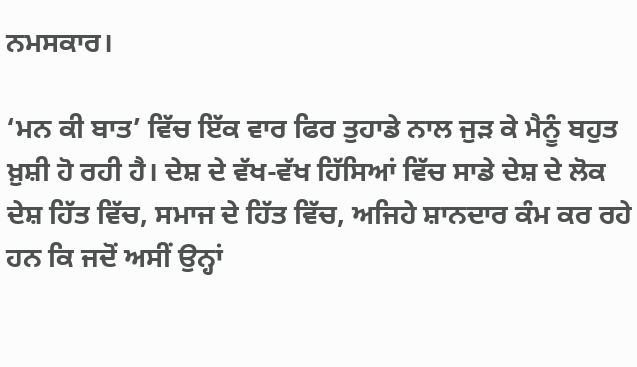ਨਮਸਕਾਰ।

‘ਮਨ ਕੀ ਬਾਤ’ ਵਿੱਚ ਇੱਕ ਵਾਰ ਫਿਰ ਤੁਹਾਡੇ ਨਾਲ ਜੁੜ ਕੇ ਮੈਨੂੰ ਬਹੁਤ ਖ਼ੁਸ਼ੀ ਹੋ ਰਹੀ ਹੈ। ਦੇਸ਼ ਦੇ ਵੱਖ-ਵੱਖ ਹਿੱਸਿਆਂ ਵਿੱਚ ਸਾਡੇ ਦੇਸ਼ ਦੇ ਲੋਕ ਦੇਸ਼ ਹਿੱਤ ਵਿੱਚ, ਸਮਾਜ ਦੇ ਹਿੱਤ ਵਿੱਚ, ਅਜਿਹੇ ਸ਼ਾਨਦਾਰ ਕੰਮ ਕਰ ਰਹੇ ਹਨ ਕਿ ਜਦੋਂ ਅਸੀਂ ਉਨ੍ਹਾਂ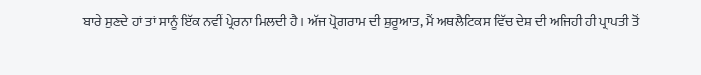ਬਾਰੇ ਸੁਣਦੇ ਹਾਂ ਤਾਂ ਸਾਨੂੰ ਇੱਕ ਨਵੀਂ ਪ੍ਰੇਰਨਾ ਮਿਲਦੀ ਹੈ। ਅੱਜ ਪ੍ਰੋਗਰਾਮ ਦੀ ਸ਼ੁਰੂਆਤ, ਮੈਂ ਅਥਲੈਟਿਕਸ ਵਿੱਚ ਦੇਸ਼ ਦੀ ਅਜਿਹੀ ਹੀ ਪ੍ਰਾਪਤੀ ਤੋਂ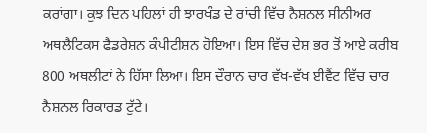ਕਰਾਂਗਾ। ਕੁਝ ਦਿਨ ਪਹਿਲਾਂ ਹੀ ਝਾਰਖੰਡ ਦੇ ਰਾਂਚੀ ਵਿੱਚ ਨੈਸ਼ਨਲ ਸੀਨੀਅਰ ਅਥਲੈਟਿਕਸ ਫੈਡਰੇਸ਼ਨ ਕੰਪੀਟੀਸ਼ਨ ਹੋਇਆ। ਇਸ ਵਿੱਚ ਦੇਸ਼ ਭਰ ਤੋਂ ਆਏ ਕਰੀਬ 800 ਅਥਲੀਟਾਂ ਨੇ ਹਿੱਸਾ ਲਿਆ। ਇਸ ਦੌਰਾਨ ਚਾਰ ਵੱਖ-ਵੱਖ ਈਵੈਂਟ ਵਿੱਚ ਚਾਰ ਨੈਸ਼ਨਲ ਰਿਕਾਰਡ ਟੁੱਟੇ।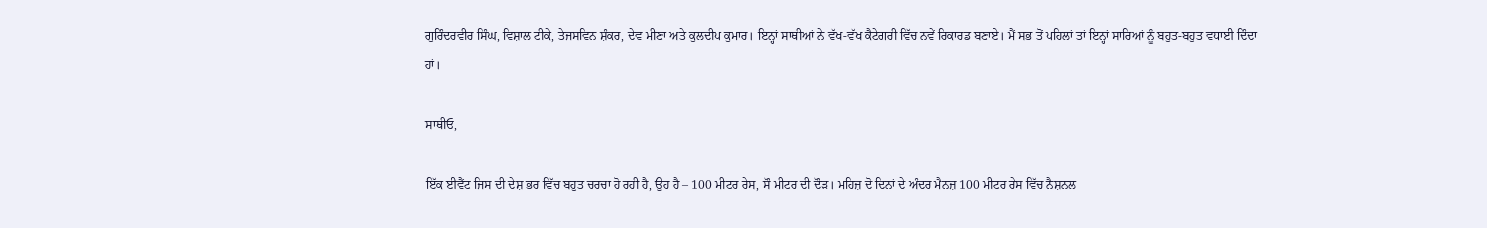ਗੁਰਿੰਦਰਵੀਰ ਸਿੰਘ, ਵਿਸ਼ਾਲ ਟੀਕੇ, ਤੇਜਸਵਿਨ ਸ਼ੰਕਰ, ਦੇਵ ਮੀਣਾ ਅਤੇ ਕੁਲਦੀਪ ਕੁਮਾਰ। ਇਨ੍ਹਾਂ ਸਾਥੀਆਂ ਨੇ ਵੱਖ-ਵੱਖ ਕੈਟੇਗਰੀ ਵਿੱਚ ਨਵੇਂ ਰਿਕਾਰਡ ਬਣਾਏ। ਮੈਂ ਸਭ ਤੋਂ ਪਹਿਲਾਂ ਤਾਂ ਇਨ੍ਹਾਂ ਸਾਰਿਆਂ ਨੂੰ ਬਹੁਤ-ਬਹੁਤ ਵਧਾਈ ਦਿੰਦਾ ਹਾਂ।

ਸਾਥੀਓ,

ਇੱਕ ਈਵੈਂਟ ਜਿਸ ਦੀ ਦੇਸ਼ ਭਰ ਵਿੱਚ ਬਹੁਤ ਚਰਚਾ ਹੋ ਰਹੀ ਹੈ, ਉਹ ਹੈ – 100 ਮੀਟਰ ਰੇਸ, ਸੌ ਮੀਟਰ ਦੀ ਦੌੜ। ਮਹਿਜ਼ ਦੋ ਦਿਨਾਂ ਦੇ ਅੰਦਰ ਮੈਨਜ਼ 100 ਮੀਟਰ ਰੇਸ ਵਿੱਚ ਨੈਸ਼ਨਲ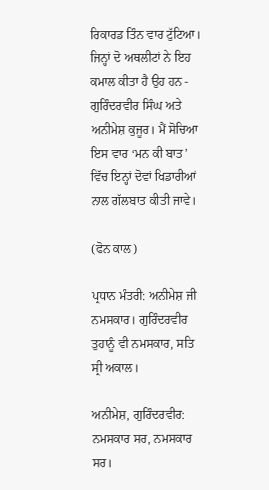ਰਿਕਾਰਡ ਤਿੰਨ ਵਾਰ ਟੁੱਟਿਆ। ਜਿਨ੍ਹਾਂ ਦੋ ਅਥਲੀਟਾਂ ਨੇ ਇਹ ਕਮਾਲ ਕੀਤਾ ਹੈ ਉਹ ਹਨ - ਗੁਰਿੰਦਰਵੀਰ ਸਿੰਘ ਅਤੇ ਅਨੀਮੇਸ਼ ਕੁਜੂਰ। ਮੈਂ ਸੋਚਿਆ ਇਸ ਵਾਰ ‘ਮਨ ਕੀ ਬਾਤ’ ਵਿੱਚ ਇਨ੍ਹਾਂ ਦੋਵਾਂ ਖਿਡਾਰੀਆਂ ਨਾਲ ਗੱਲਬਾਤ ਕੀਤੀ ਜਾਵੇ।

(ਫੋਨ ਕਾਲ)

ਪ੍ਰਧਾਨ ਮੰਤਰੀ: ਅਨੀਮੇਸ਼ ਜੀ ਨਮਸਕਾਰ। ਗੁਰਿੰਦਰਵੀਰ ਤੁਹਾਨੂੰ ਵੀ ਨਮਸਕਾਰ, ਸਤਿ ਸ੍ਰੀ ਅਕਾਲ।

ਅਨੀਮੇਸ਼, ਗੁਰਿੰਦਰਵੀਰ: ਨਮਸਕਾਰ ਸਰ, ਨਮਸਕਾਰ ਸਰ।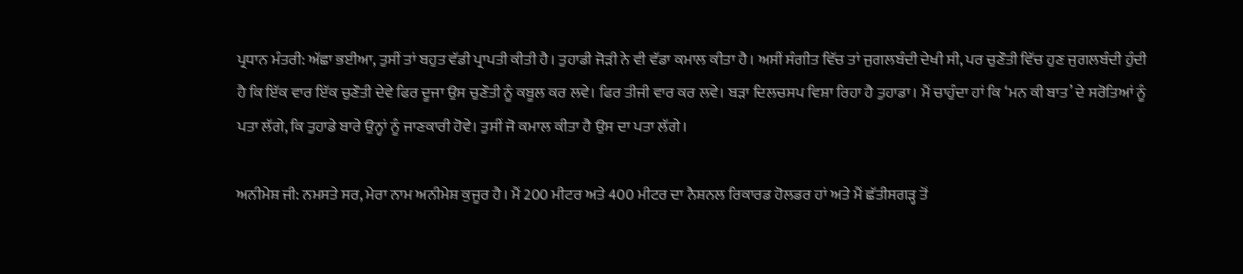ਪ੍ਰਧਾਨ ਮੰਤਰੀ: ਅੱਛਾ ਭਈਆ, ਤੁਸੀਂ ਤਾਂ ਬਹੁਤ ਵੱਡੀ ਪ੍ਰਾਪਤੀ ਕੀਤੀ ਹੈ। ਤੁਹਾਡੀ ਜੋੜੀ ਨੇ ਵੀ ਵੱਡਾ ਕਮਾਲ ਕੀਤਾ ਹੈ। ਅਸੀਂ ਸੰਗੀਤ ਵਿੱਚ ਤਾਂ ਜੁਗਲਬੰਦੀ ਦੇਖੀ ਸੀ, ਪਰ ਚੁਣੌਤੀ ਵਿੱਚ ਹੁਣ ਜੁਗਲਬੰਦੀ ਹੁੰਦੀ ਹੈ ਕਿ ਇੱਕ ਵਾਰ ਇੱਕ ਚੁਣੌਤੀ ਦੇਵੇ ਫਿਰ ਦੂਜਾ ਉਸ ਚੁਣੌਤੀ ਨੂੰ ਕਬੂਲ ਕਰ ਲਵੇ। ਫਿਰ ਤੀਜੀ ਵਾਰ ਕਰ ਲਵੇ। ਬੜਾ ਦਿਲਚਸਪ ਵਿਸ਼ਾ ਰਿਹਾ ਹੈ ਤੁਹਾਡਾ। ਮੈਂ ਚਾਹੁੰਦਾ ਹਾਂ ਕਿ ‘ਮਨ ਕੀ ਬਾਤ’ ਦੇ ਸਰੋਤਿਆਂ ਨੂੰ ਪਤਾ ਲੱਗੇ, ਕਿ ਤੁਹਾਡੇ ਬਾਰੇ ਉਨ੍ਹਾਂ ਨੂੰ ਜਾਣਕਾਰੀ ਹੋਵੇ। ਤੁਸੀਂ ਜੋ ਕਮਾਲ ਕੀਤਾ ਹੈ ਉਸ ਦਾ ਪਤਾ ਲੱਗੇ।

ਅਨੀਮੇਸ਼ ਜੀ: ਨਮਸਤੇ ਸਰ, ਮੇਰਾ ਨਾਮ ਅਨੀਮੇਸ਼ ਕੁਜੂਰ ਹੈ। ਮੈਂ 200 ਮੀਟਰ ਅਤੇ 400 ਮੀਟਰ ਦਾ ਨੈਸ਼ਨਲ ਰਿਕਾਰਡ ਹੋਲਡਰ ਹਾਂ ਅਤੇ ਮੈਂ ਛੱਤੀਸਗੜ੍ਹ ਤੋਂ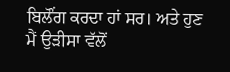ਬਿਲੌਂਗ ਕਰਦਾ ਹਾਂ ਸਰ। ਅਤੇ ਹੁਣ ਮੈਂ ਉੜੀਸਾ ਵੱਲੋਂ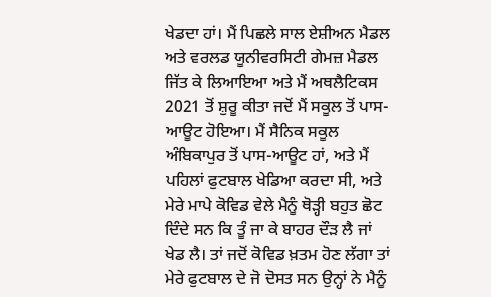ਖੇਡਦਾ ਹਾਂ। ਮੈਂ ਪਿਛਲੇ ਸਾਲ ਏਸ਼ੀਅਨ ਮੈਡਲ ਅਤੇ ਵਰਲਡ ਯੂਨੀਵਰਸਿਟੀ ਗੇਮਜ਼ ਮੈਡਲ ਜਿੱਤ ਕੇ ਲਿਆਇਆ ਅਤੇ ਮੈਂ ਅਥਲੈਟਿਕਸ  2021 ਤੋਂ ਸ਼ੁਰੂ ਕੀਤਾ ਜਦੋਂ ਮੈਂ ਸਕੂਲ ਤੋਂ ਪਾਸ-ਆਊਟ ਹੋਇਆ। ਮੈਂ ਸੈਨਿਕ ਸਕੂਲ ਅੰਬਿਕਾਪੁਰ ਤੋਂ ਪਾਸ-ਆਊਟ ਹਾਂ, ਅਤੇ ਮੈਂ ਪਹਿਲਾਂ ਫੁਟਬਾਲ ਖੇਡਿਆ ਕਰਦਾ ਸੀ, ਅਤੇ ਮੇਰੇ ਮਾਪੇ ਕੋਵਿਡ ਵੇਲੇ ਮੈਨੂੰ ਥੋੜ੍ਹੀ ਬਹੁਤ ਛੋਟ ਦਿੰਦੇ ਸਨ ਕਿ ਤੂੰ ਜਾ ਕੇ ਬਾਹਰ ਦੌੜ ਲੈ ਜਾਂ ਖੇਡ ਲੈ। ਤਾਂ ਜਦੋਂ ਕੋਵਿਡ ਖ਼ਤਮ ਹੋਣ ਲੱਗਾ ਤਾਂ ਮੇਰੇ ਫੁਟਬਾਲ ਦੇ ਜੋ ਦੋਸਤ ਸਨ ਉਨ੍ਹਾਂ ਨੇ ਮੈਨੂੰ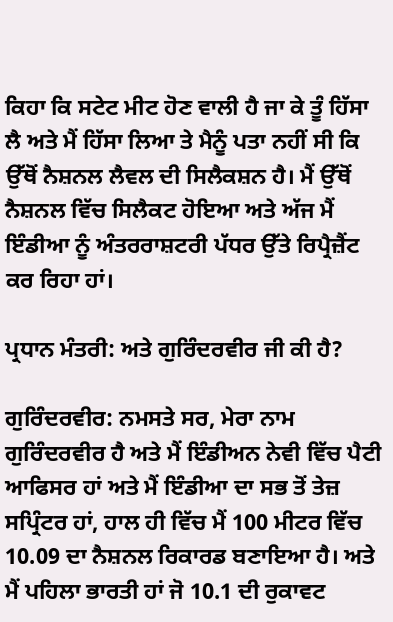ਕਿਹਾ ਕਿ ਸਟੇਟ ਮੀਟ ਹੋਣ ਵਾਲੀ ਹੈ ਜਾ ਕੇ ਤੂੰ ਹਿੱਸਾ ਲੈ ਅਤੇ ਮੈਂ ਹਿੱਸਾ ਲਿਆ ਤੇ ਮੈਨੂੰ ਪਤਾ ਨਹੀਂ ਸੀ ਕਿ ਉੱਥੋਂ ਨੈਸ਼ਨਲ ਲੈਵਲ ਦੀ ਸਿਲੈਕਸ਼ਨ ਹੈ। ਮੈਂ ਉੱਥੋਂ ਨੈਸ਼ਨਲ ਵਿੱਚ ਸਿਲੈਕਟ ਹੋਇਆ ਅਤੇ ਅੱਜ ਮੈਂ ਇੰਡੀਆ ਨੂੰ ਅੰਤਰਰਾਸ਼ਟਰੀ ਪੱਧਰ ਉੱਤੇ ਰਿਪ੍ਰੈਜ਼ੈਂਟ ਕਰ ਰਿਹਾ ਹਾਂ।

ਪ੍ਰਧਾਨ ਮੰਤਰੀ: ਅਤੇ ਗੁਰਿੰਦਰਵੀਰ ਜੀ ਕੀ ਹੈ?

ਗੁਰਿੰਦਰਵੀਰ: ਨਮਸਤੇ ਸਰ, ਮੇਰਾ ਨਾਮ ਗੁਰਿੰਦਰਵੀਰ ਹੈ ਅਤੇ ਮੈਂ ਇੰਡੀਅਨ ਨੇਵੀ ਵਿੱਚ ਪੈਟੀ ਆਫਿਸਰ ਹਾਂ ਅਤੇ ਮੈਂ ਇੰਡੀਆ ਦਾ ਸਭ ਤੋਂ ਤੇਜ਼ ਸਪ੍ਰਿੰਟਰ ਹਾਂ, ਹਾਲ ਹੀ ਵਿੱਚ ਮੈਂ 100 ਮੀਟਰ ਵਿੱਚ 10.09 ਦਾ ਨੈਸ਼ਨਲ ਰਿਕਾਰਡ ਬਣਾਇਆ ਹੈ। ਅਤੇ ਮੈਂ ਪਹਿਲਾ ਭਾਰਤੀ ਹਾਂ ਜੋ 10.1 ਦੀ ਰੁਕਾਵਟ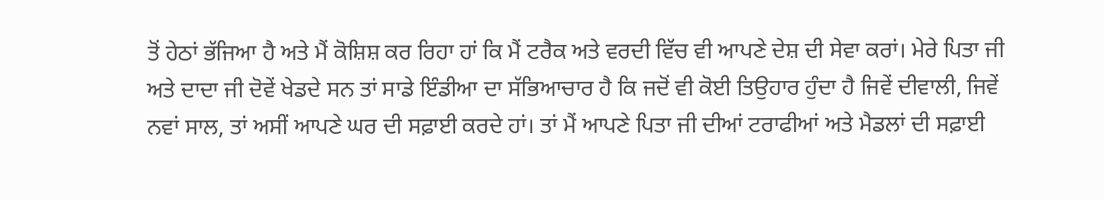ਤੋਂ ਹੇਠਾਂ ਭੱਜਿਆ ਹੈ ਅਤੇ ਮੈਂ ਕੋਸ਼ਿਸ਼ ਕਰ ਰਿਹਾ ਹਾਂ ਕਿ ਮੈਂ ਟਰੈਕ ਅਤੇ ਵਰਦੀ ਵਿੱਚ ਵੀ ਆਪਣੇ ਦੇਸ਼ ਦੀ ਸੇਵਾ ਕਰਾਂ। ਮੇਰੇ ਪਿਤਾ ਜੀ ਅਤੇ ਦਾਦਾ ਜੀ ਦੋਵੇਂ ਖੇਡਦੇ ਸਨ ਤਾਂ ਸਾਡੇ ਇੰਡੀਆ ਦਾ ਸੱਭਿਆਚਾਰ ਹੈ ਕਿ ਜਦੋਂ ਵੀ ਕੋਈ ਤਿਉਹਾਰ ਹੁੰਦਾ ਹੈ ਜਿਵੇਂ ਦੀਵਾਲੀ, ਜਿਵੇਂ ਨਵਾਂ ਸਾਲ, ਤਾਂ ਅਸੀਂ ਆਪਣੇ ਘਰ ਦੀ ਸਫ਼ਾਈ ਕਰਦੇ ਹਾਂ। ਤਾਂ ਮੈਂ ਆਪਣੇ ਪਿਤਾ ਜੀ ਦੀਆਂ ਟਰਾਫੀਆਂ ਅਤੇ ਮੈਡਲਾਂ ਦੀ ਸਫ਼ਾਈ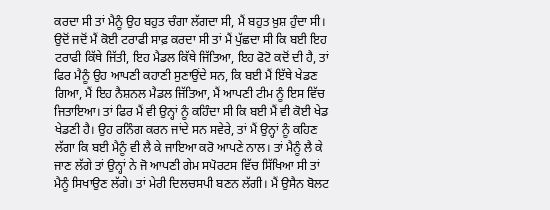ਕਰਦਾ ਸੀ ਤਾਂ ਮੈਨੂੰ ਉਹ ਬਹੁਤ ਚੰਗਾ ਲੱਗਦਾ ਸੀ, ਮੈਂ ਬਹੁਤ ਖ਼ੁਸ਼ ਹੁੰਦਾ ਸੀ। ਉਦੋਂ ਜਦੋਂ ਮੈਂ ਕੋਈ ਟਰਾਫੀ ਸਾਫ਼ ਕਰਦਾ ਸੀ ਤਾਂ ਮੈਂ ਪੁੱਛਦਾ ਸੀ ਕਿ ਬਈ ਇਹ ਟਰਾਫੀ ਕਿੱਥੇ ਜਿੱਤੀ, ਇਹ ਮੈਡਲ ਕਿੱਥੇ ਜਿੱਤਿਆ, ਇਹ ਫੋਟੋ ਕਦੋਂ ਦੀ ਹੈ, ਤਾਂ ਫਿਰ ਮੈਨੂੰ ਉਹ ਆਪਣੀ ਕਹਾਣੀ ਸੁਣਾਉਂਦੇ ਸਨ, ਕਿ ਬਈ ਮੈਂ ਇੱਥੇ ਖੇਡਣ ਗਿਆ, ਮੈਂ ਇਹ ਨੈਸ਼ਨਲ ਮੈਡਲ ਜਿੱਤਿਆ, ਮੈਂ ਆਪਣੀ ਟੀਮ ਨੂੰ ਇਸ ਵਿੱਚ ਜਿਤਾਇਆ। ਤਾਂ ਫਿਰ ਮੈਂ ਵੀ ਉਨ੍ਹਾਂ ਨੂੰ ਕਹਿੰਦਾ ਸੀ ਕਿ ਬਈ ਮੈਂ ਵੀ ਕੋਈ ਖੇਡ ਖੇਡਣੀ ਹੈ। ਉਹ ਰਨਿੰਗ ਕਰਨ ਜਾਂਦੇ ਸਨ ਸਵੇਰੇ, ਤਾਂ ਮੈਂ ਉਨ੍ਹਾਂ ਨੂੰ ਕਹਿਣ ਲੱਗਾ ਕਿ ਬਈ ਮੈਨੂੰ ਵੀ ਲੈ ਕੇ ਜਾਇਆ ਕਰੋ ਆਪਣੇ ਨਾਲ। ਤਾਂ ਮੈਨੂੰ ਲੈ ਕੇ ਜਾਣ ਲੱਗੇ ਤਾਂ ਉਨ੍ਹਾਂ ਨੇ ਜੋ ਆਪਣੀ ਗੇਮ ਸਪੋਰਟਸ ਵਿੱਚ ਸਿੱਖਿਆ ਸੀ ਤਾਂ ਮੈਨੂੰ ਸਿਖਾਉਣ ਲੱਗੇ। ਤਾਂ ਮੇਰੀ ਦਿਲਚਸਪੀ ਬਣਨ ਲੱਗੀ। ਮੈਂ ਉਸੈਨ ਬੋਲਟ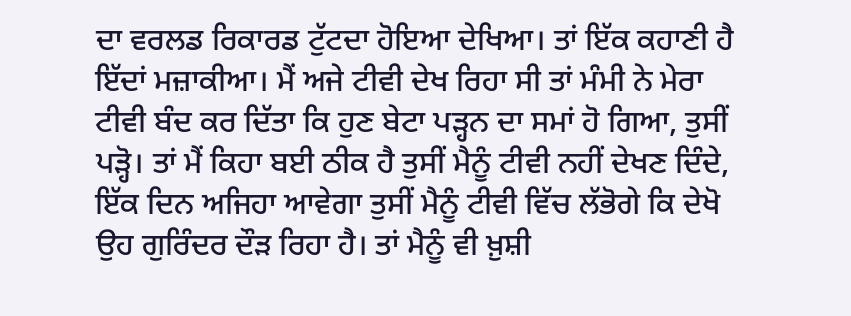ਦਾ ਵਰਲਡ ਰਿਕਾਰਡ ਟੁੱਟਦਾ ਹੋਇਆ ਦੇਖਿਆ। ਤਾਂ ਇੱਕ ਕਹਾਣੀ ਹੈ ਇੱਦਾਂ ਮਜ਼ਾਕੀਆ। ਮੈਂ ਅਜੇ ਟੀਵੀ ਦੇਖ ਰਿਹਾ ਸੀ ਤਾਂ ਮੰਮੀ ਨੇ ਮੇਰਾ ਟੀਵੀ ਬੰਦ ਕਰ ਦਿੱਤਾ ਕਿ ਹੁਣ ਬੇਟਾ ਪੜ੍ਹਨ ਦਾ ਸਮਾਂ ਹੋ ਗਿਆ, ਤੁਸੀਂ ਪੜ੍ਹੋ। ਤਾਂ ਮੈਂ ਕਿਹਾ ਬਈ ਠੀਕ ਹੈ ਤੁਸੀਂ ਮੈਨੂੰ ਟੀਵੀ ਨਹੀਂ ਦੇਖਣ ਦਿੰਦੇ, ਇੱਕ ਦਿਨ ਅਜਿਹਾ ਆਵੇਗਾ ਤੁਸੀਂ ਮੈਨੂੰ ਟੀਵੀ ਵਿੱਚ ਲੱਭੋਗੇ ਕਿ ਦੇਖੋ ਉਹ ਗੁਰਿੰਦਰ ਦੌੜ ਰਿਹਾ ਹੈ। ਤਾਂ ਮੈਨੂੰ ਵੀ ਖ਼ੁਸ਼ੀ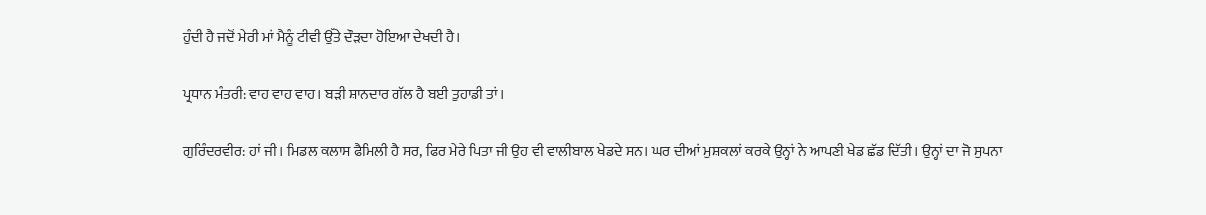ਹੁੰਦੀ ਹੈ ਜਦੋਂ ਮੇਰੀ ਮਾਂ ਮੈਨੂੰ ਟੀਵੀ ਉੱਤੇ ਦੌੜਦਾ ਹੋਇਆ ਦੇਖਦੀ ਹੈ।

ਪ੍ਰਧਾਨ ਮੰਤਰੀ: ਵਾਹ ਵਾਹ ਵਾਹ। ਬੜੀ ਸ਼ਾਨਦਾਰ ਗੱਲ ਹੈ ਬਈ ਤੁਹਾਡੀ ਤਾਂ।

ਗੁਰਿੰਦਰਵੀਰ: ਹਾਂ ਜੀ। ਮਿਡਲ ਕਲਾਸ ਫੈਮਿਲੀ ਹੈ ਸਰ, ਫਿਰ ਮੇਰੇ ਪਿਤਾ ਜੀ ਉਹ ਵੀ ਵਾਲੀਬਾਲ ਖੇਡਦੇ ਸਨ। ਘਰ ਦੀਆਂ ਮੁਸ਼ਕਲਾਂ ਕਰਕੇ ਉਨ੍ਹਾਂ ਨੇ ਆਪਣੀ ਖੇਡ ਛੱਡ ਦਿੱਤੀ। ਉਨ੍ਹਾਂ ਦਾ ਜੋ ਸੁਪਨਾ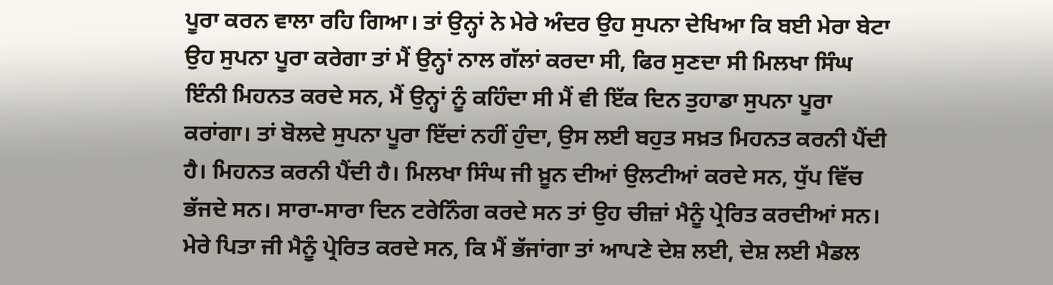ਪੂਰਾ ਕਰਨ ਵਾਲਾ ਰਹਿ ਗਿਆ। ਤਾਂ ਉਨ੍ਹਾਂ ਨੇ ਮੇਰੇ ਅੰਦਰ ਉਹ ਸੁਪਨਾ ਦੇਖਿਆ ਕਿ ਬਈ ਮੇਰਾ ਬੇਟਾ ਉਹ ਸੁਪਨਾ ਪੂਰਾ ਕਰੇਗਾ ਤਾਂ ਮੈਂ ਉਨ੍ਹਾਂ ਨਾਲ ਗੱਲਾਂ ਕਰਦਾ ਸੀ, ਫਿਰ ਸੁਣਦਾ ਸੀ ਮਿਲਖਾ ਸਿੰਘ ਇੰਨੀ ਮਿਹਨਤ ਕਰਦੇ ਸਨ, ਮੈਂ ਉਨ੍ਹਾਂ ਨੂੰ ਕਹਿੰਦਾ ਸੀ ਮੈਂ ਵੀ ਇੱਕ ਦਿਨ ਤੁਹਾਡਾ ਸੁਪਨਾ ਪੂਰਾ ਕਰਾਂਗਾ। ਤਾਂ ਬੋਲਦੇ ਸੁਪਨਾ ਪੂਰਾ ਇੱਦਾਂ ਨਹੀਂ ਹੁੰਦਾ, ਉਸ ਲਈ ਬਹੁਤ ਸਖ਼ਤ ਮਿਹਨਤ ਕਰਨੀ ਪੈਂਦੀ ਹੈ। ਮਿਹਨਤ ਕਰਨੀ ਪੈਂਦੀ ਹੈ। ਮਿਲਖਾ ਸਿੰਘ ਜੀ ਖ਼ੂਨ ਦੀਆਂ ਉਲਟੀਆਂ ਕਰਦੇ ਸਨ, ਧੁੱਪ ਵਿੱਚ ਭੱਜਦੇ ਸਨ। ਸਾਰਾ-ਸਾਰਾ ਦਿਨ ਟਰੇਨਿੰਗ ਕਰਦੇ ਸਨ ਤਾਂ ਉਹ ਚੀਜ਼ਾਂ ਮੈਨੂੰ ਪ੍ਰੇਰਿਤ ਕਰਦੀਆਂ ਸਨ। ਮੇਰੇ ਪਿਤਾ ਜੀ ਮੈਨੂੰ ਪ੍ਰੇਰਿਤ ਕਰਦੇ ਸਨ, ਕਿ ਮੈਂ ਭੱਜਾਂਗਾ ਤਾਂ ਆਪਣੇ ਦੇਸ਼ ਲਈ, ਦੇਸ਼ ਲਈ ਮੈਡਲ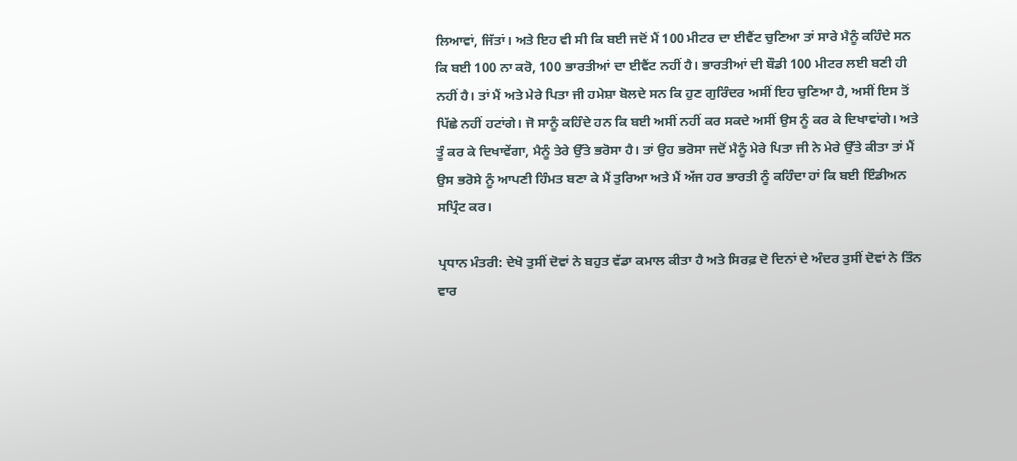ਲਿਆਵਾਂ, ਜਿੱਤਾਂ। ਅਤੇ ਇਹ ਵੀ ਸੀ ਕਿ ਬਈ ਜਦੋਂ ਮੈਂ 100 ਮੀਟਰ ਦਾ ਈਵੈਂਟ ਚੁਣਿਆ ਤਾਂ ਸਾਰੇ ਮੈਨੂੰ ਕਹਿੰਦੇ ਸਨ ਕਿ ਬਈ 100 ਨਾ ਕਰੋ, 100 ਭਾਰਤੀਆਂ ਦਾ ਈਵੈਂਟ ਨਹੀਂ ਹੈ। ਭਾਰਤੀਆਂ ਦੀ ਬੌਡੀ 100 ਮੀਟਰ ਲਈ ਬਣੀ ਹੀ ਨਹੀਂ ਹੈ। ਤਾਂ ਮੈਂ ਅਤੇ ਮੇਰੇ ਪਿਤਾ ਜੀ ਹਮੇਸ਼ਾ ਬੋਲਦੇ ਸਨ ਕਿ ਹੁਣ ਗੁਰਿੰਦਰ ਅਸੀਂ ਇਹ ਚੁਣਿਆ ਹੈ, ਅਸੀਂ ਇਸ ਤੋਂ ਪਿੱਛੇ ਨਹੀਂ ਹਟਾਂਗੇ। ਜੋ ਸਾਨੂੰ ਕਹਿੰਦੇ ਹਨ ਕਿ ਬਈ ਅਸੀਂ ਨਹੀਂ ਕਰ ਸਕਦੇ ਅਸੀਂ ਉਸ ਨੂੰ ਕਰ ਕੇ ਦਿਖਾਵਾਂਗੇ। ਅਤੇ ਤੂੰ ਕਰ ਕੇ ਦਿਖਾਵੇਂਗਾ, ਮੈਨੂੰ ਤੇਰੇ ਉੱਤੇ ਭਰੋਸਾ ਹੈ। ਤਾਂ ਉਹ ਭਰੋਸਾ ਜਦੋਂ ਮੈਨੂੰ ਮੇਰੇ ਪਿਤਾ ਜੀ ਨੇ ਮੇਰੇ ਉੱਤੇ ਕੀਤਾ ਤਾਂ ਮੈਂ ਉਸ ਭਰੋਸੇ ਨੂੰ ਆਪਣੀ ਹਿੰਮਤ ਬਣਾ ਕੇ ਮੈਂ ਤੁਰਿਆ ਅਤੇ ਮੈਂ ਅੱਜ ਹਰ ਭਾਰਤੀ ਨੂੰ ਕਹਿੰਦਾ ਹਾਂ ਕਿ ਬਈ ਇੰਡੀਅਨ ਸਪ੍ਰਿੰਟ ਕਰ।

ਪ੍ਰਧਾਨ ਮੰਤਰੀ: ਦੇਖੋ ਤੁਸੀਂ ਦੋਵਾਂ ਨੇ ਬਹੁਤ ਵੱਡਾ ਕਮਾਲ ਕੀਤਾ ਹੈ ਅਤੇ ਸਿਰਫ਼ ਦੋ ਦਿਨਾਂ ਦੇ ਅੰਦਰ ਤੁਸੀਂ ਦੋਵਾਂ ਨੇ ਤਿੰਨ ਵਾਰ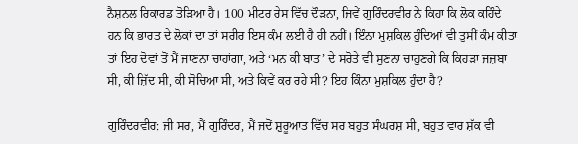ਨੈਸ਼ਨਲ ਰਿਕਾਰਡ ਤੋੜਿਆ ਹੈ। 100 ਮੀਟਰ ਰੇਸ ਵਿੱਚ ਦੌੜਨਾ, ਜਿਵੇਂ ਗੁਰਿੰਦਰਵੀਰ ਨੇ ਕਿਹਾ ਕਿ ਲੋਕ ਕਹਿੰਦੇ ਹਨ ਕਿ ਭਾਰਤ ਦੇ ਲੋਕਾਂ ਦਾ ਤਾਂ ਸਰੀਰ ਇਸ ਕੰਮ ਲਈ ਹੈ ਹੀ ਨਹੀਂ। ਇੰਨਾ ਮੁਸ਼ਕਿਲ ਹੁੰਦਿਆਂ ਵੀ ਤੁਸੀਂ ਕੰਮ ਕੀਤਾ ਤਾਂ ਇਹ ਦੋਵਾਂ ਤੋਂ ਮੈਂ ਜਾਣਨਾ ਚਾਹਾਂਗਾ, ਅਤੇ ‘ਮਨ ਕੀ ਬਾਤ’ ਦੇ ਸਰੋਤੇ ਵੀ ਸੁਣਨਾ ਚਾਹੁਣਗੇ ਕਿ ਕਿਹੜਾ ਜਜ਼ਬਾ ਸੀ, ਕੀ ਜ਼ਿੱਦ ਸੀ, ਕੀ ਸੋਚਿਆ ਸੀ, ਅਤੇ ਕਿਵੇਂ ਕਰ ਰਹੇ ਸੀ? ਇਹ ਕਿੰਨਾ ਮੁਸ਼ਕਿਲ ਹੁੰਦਾ ਹੈ?

ਗੁਰਿੰਦਰਵੀਰ: ਜੀ ਸਰ, ਮੈਂ ਗੁਰਿੰਦਰ, ਮੈਂ ਜਦੋਂ ਸ਼ੁਰੂਆਤ ਵਿੱਚ ਸਰ ਬਹੁਤ ਸੰਘਰਸ਼ ਸੀ, ਬਹੁਤ ਵਾਰ ਸ਼ੱਕ ਵੀ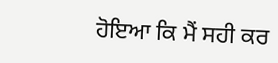ਹੋਇਆ ਕਿ ਮੈਂ ਸਹੀ ਕਰ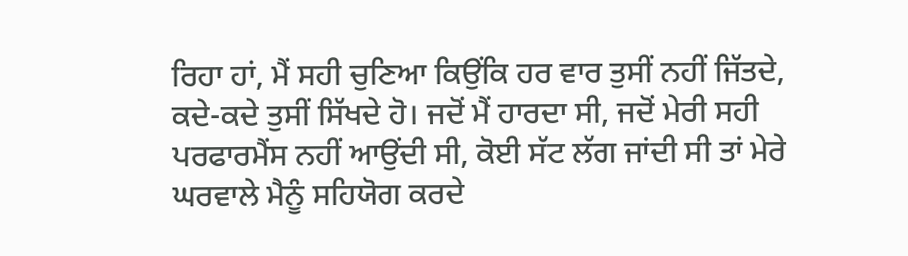ਰਿਹਾ ਹਾਂ, ਮੈਂ ਸਹੀ ਚੁਣਿਆ ਕਿਉਂਕਿ ਹਰ ਵਾਰ ਤੁਸੀਂ ਨਹੀਂ ਜਿੱਤਦੇ, ਕਦੇ-ਕਦੇ ਤੁਸੀਂ ਸਿੱਖਦੇ ਹੋ। ਜਦੋਂ ਮੈਂ ਹਾਰਦਾ ਸੀ, ਜਦੋਂ ਮੇਰੀ ਸਹੀ ਪਰਫਾਰਮੈਂਸ ਨਹੀਂ ਆਉਂਦੀ ਸੀ, ਕੋਈ ਸੱਟ ਲੱਗ ਜਾਂਦੀ ਸੀ ਤਾਂ ਮੇਰੇ ਘਰਵਾਲੇ ਮੈਨੂੰ ਸਹਿਯੋਗ ਕਰਦੇ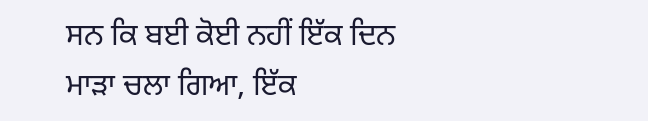ਸਨ ਕਿ ਬਈ ਕੋਈ ਨਹੀਂ ਇੱਕ ਦਿਨ ਮਾੜਾ ਚਲਾ ਗਿਆ, ਇੱਕ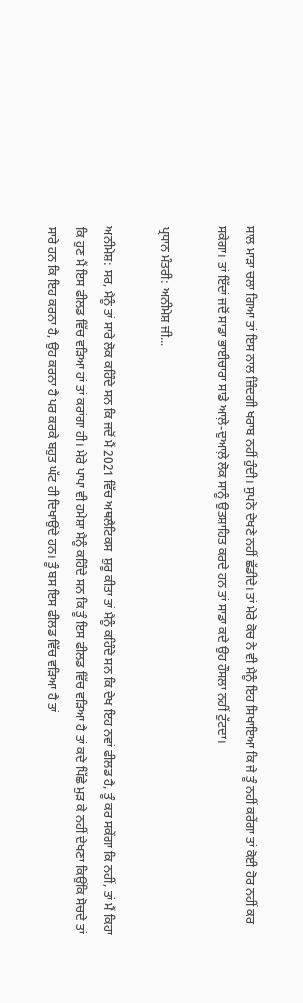ਸਾਲ ਮਾੜਾ ਚਲਾ ਗਿਆ ਤਾਂ ਇਸ ਨਾਲ ਜ਼ਿੰਦਗੀ ਖਰਾਬ ਨਹੀਂ ਹੁੰਦੀ। ਸੁਪਨੇ ਦੇਖਣੇ ਨਹੀਂ ਛੱਡੀਦੇ। ਤਾਂ ਮੇਰੇ ਕੋਚ ਨੇ ਵੀ ਮੈਨੂੰ ਇਹ ਸਿਖਾਇਆ ਕਿ ਜੇ ਤੂੰ ਨਹੀਂ ਕਰੇਂਗਾ ਤਾਂ ਕੋਈ ਹੋਰ ਨਹੀਂ ਕਰ ਸਕੇਗਾ। ਤਾਂ ਇੱਦਾਂ ਜਦੋਂ ਸਾਡਾ ਭਾਈਚਾਰਾ ਸਾਡੇ ਆਲ਼ੇ-ਦੁਆਲ਼ੇ ਲੋਕ ਸਾਨੂੰ ਉਤਸ਼ਾਹਿਤ ਕਰਦੇ ਹਨ ਤਾਂ ਸਾਡਾ ਕਦੇ ਉਹ ਹੌਸਲਾ ਨਹੀਂ ਟੁੱਟਦਾ।

ਪ੍ਰਧਾਨ ਮੰਤਰੀ: ਅਨੀਮੇਸ਼ ਜੀ...

ਅਨੀਮੇਸ਼: ਸਰ, ਮੈਨੂੰ ਤਾਂ ਸਾਰੇ ਲੋਕ ਕਹਿੰਦੇ ਸਨ ਕਿ ਜਦੋਂ ਮੈਂ 2021 ਵਿੱਚ ਅਥਲੈਟਿਕਸ  ਸ਼ੁਰੂ ਕੀਤਾ ਤਾਂ ਮੈਨੂੰ ਕਹਿੰਦੇ ਸਨ ਕਿ ਦੇਖ ਇਹ ਨਵਾਂ ਫੀਲਡ ਹੈ, ਤੂੰ ਕਰ ਸਕੇਂਗਾ ਕਿ ਨਹੀਂ, ਤਾਂ ਮੈਂ ਕਿਹਾ ਕਿ ਹੁਣ ਮੈਂ ਇਸ ਫੀਲਡ ਵਿੱਚ ਵੜਿਆ ਹਾਂ ਤਾਂ ਕਰਾਂਗਾ ਹੀ। ਮੇਰੇ ਪਾਪਾ ਵੀ ਹਮੇਸ਼ਾ ਮੈਨੂੰ ਕਹਿੰਦੇ ਸਨ ਕਿ ਤੂੰ ਇਸ ਫੀਲਡ ਵਿੱਚ ਵੜਿਆ ਹੈ ਤਾਂ ਕਦੇ ਪਿੱਛੇ ਮੁੜ ਕੇ ਨਹੀਂ ਦੇਖਣਾ ਕਿਉਂਕਿ ਸੋਚਦੇ ਤਾਂ ਸਾਰੇ ਹਨ ਕਿ ਇਹ ਕਰਨਾ ਹੈ, ਉਹ ਕਰਨਾ ਹੈ ਪਰ ਕਰਕੇ ਬਹੁਤ ਘੱਟ ਹੀ ਦਿਖਾਉਂਦੇ ਹਨ। ਤੂੰ ਬਸ ਇਸ ਫੀਲਡ ਵਿੱਚ ਵੜਿਆ ਹੈ ਤਾਂ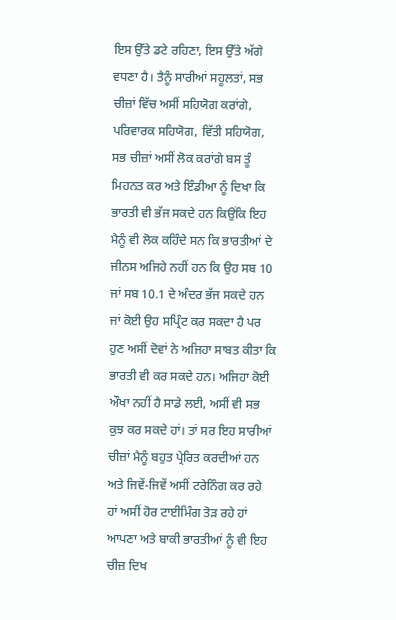ਇਸ ਉੱਤੇ ਡਟੇ ਰਹਿਣਾ, ਇਸ ਉੱਤੇ ਅੱਗੇ ਵਧਣਾ ਹੈ। ਤੈਨੂੰ ਸਾਰੀਆਂ ਸਹੂਲਤਾਂ, ਸਭ ਚੀਜ਼ਾਂ ਵਿੱਚ ਅਸੀਂ ਸਹਿਯੋਗ ਕਰਾਂਗੇ, ਪਰਿਵਾਰਕ ਸਹਿਯੋਗ, ਵਿੱਤੀ ਸਹਿਯੋਗ, ਸਭ ਚੀਜ਼ਾਂ ਅਸੀਂ ਲੋਕ ਕਰਾਂਗੇ ਬਸ ਤੂੰ ਮਿਹਨਤ ਕਰ ਅਤੇ ਇੰਡੀਆ ਨੂੰ ਦਿਖਾ ਕਿ ਭਾਰਤੀ ਵੀ ਭੱਜ ਸਕਦੇ ਹਨ ਕਿਉਂਕਿ ਇਹ ਮੈਨੂੰ ਵੀ ਲੋਕ ਕਹਿੰਦੇ ਸਨ ਕਿ ਭਾਰਤੀਆਂ ਦੇ ਜੀਨਸ ਅਜਿਹੇ ਨਹੀਂ ਹਨ ਕਿ ਉਹ ਸਬ 10 ਜਾਂ ਸਬ 10.1 ਦੇ ਅੰਦਰ ਭੱਜ ਸਕਦੇ ਹਨ ਜਾਂ ਕੋਈ ਉਹ ਸਪ੍ਰਿੰਟ ਕਰ ਸਕਦਾ ਹੈ ਪਰ ਹੁਣ ਅਸੀਂ ਦੋਵਾਂ ਨੇ ਅਜਿਹਾ ਸਾਬਤ ਕੀਤਾ ਕਿ ਭਾਰਤੀ ਵੀ ਕਰ ਸਕਦੇ ਹਨ। ਅਜਿਹਾ ਕੋਈ ਔਖਾ ਨਹੀਂ ਹੈ ਸਾਡੇ ਲਈ, ਅਸੀਂ ਵੀ ਸਭ ਕੁਝ ਕਰ ਸਕਦੇ ਹਾਂ। ਤਾਂ ਸਰ ਇਹ ਸਾਰੀਆਂ ਚੀਜ਼ਾਂ ਮੈਨੂੰ ਬਹੁਤ ਪ੍ਰੇਰਿਤ ਕਰਦੀਆਂ ਹਨ ਅਤੇ ਜਿਵੇਂ-ਜਿਵੇਂ ਅਸੀਂ ਟਰੇਨਿੰਗ ਕਰ ਰਹੇ ਹਾਂ ਅਸੀਂ ਹੋਰ ਟਾਈਮਿੰਗ ਤੋੜ ਰਹੇ ਹਾਂ ਆਪਣਾ ਅਤੇ ਬਾਕੀ ਭਾਰਤੀਆਂ ਨੂੰ ਵੀ ਇਹ ਚੀਜ਼ ਦਿਖ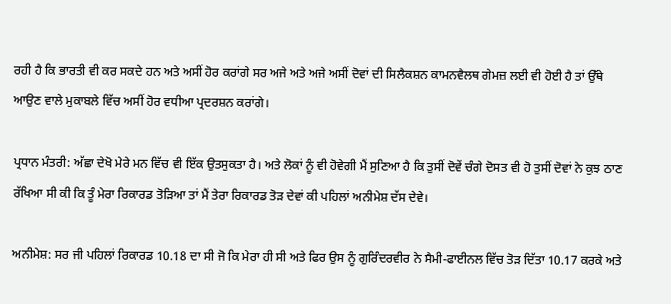ਰਹੀ ਹੈ ਕਿ ਭਾਰਤੀ ਵੀ ਕਰ ਸਕਦੇ ਹਨ ਅਤੇ ਅਸੀਂ ਹੋਰ ਕਰਾਂਗੇ ਸਰ ਅਜੇ ਅਤੇ ਅਜੇ ਅਸੀਂ ਦੋਵਾਂ ਦੀ ਸਿਲੈਕਸ਼ਨ ਕਾਮਨਵੈਲਥ ਗੇਮਜ਼ ਲਈ ਵੀ ਹੋਈ ਹੈ ਤਾਂ ਉੱਥੇ ਆਉਣ ਵਾਲੇ ਮੁਕਾਬਲੇ ਵਿੱਚ ਅਸੀਂ ਹੋਰ ਵਧੀਆ ਪ੍ਰਦਰਸ਼ਨ ਕਰਾਂਗੇ।

ਪ੍ਰਧਾਨ ਮੰਤਰੀ: ਅੱਛਾ ਦੇਖੋ ਮੇਰੇ ਮਨ ਵਿੱਚ ਵੀ ਇੱਕ ਉਤਸੁਕਤਾ ਹੈ। ਅਤੇ ਲੋਕਾਂ ਨੂੰ ਵੀ ਹੋਵੇਗੀ ਮੈਂ ਸੁਣਿਆ ਹੈ ਕਿ ਤੁਸੀਂ ਦੋਵੇਂ ਚੰਗੇ ਦੋਸਤ ਵੀ ਹੋ ਤੁਸੀਂ ਦੋਵਾਂ ਨੇ ਕੁਝ ਠਾਣ ਰੱਖਿਆ ਸੀ ਕੀ ਕਿ ਤੂੰ ਮੇਰਾ ਰਿਕਾਰਡ ਤੋੜਿਆ ਤਾਂ ਮੈਂ ਤੇਰਾ ਰਿਕਾਰਡ ਤੋੜ ਦੇਵਾਂ ਕੀ ਪਹਿਲਾਂ ਅਨੀਮੇਸ਼ ਦੱਸ ਦੇਵੇ।

ਅਨੀਮੇਸ਼: ਸਰ ਜੀ ਪਹਿਲਾਂ ਰਿਕਾਰਡ 10.18 ਦਾ ਸੀ ਜੋ ਕਿ ਮੇਰਾ ਹੀ ਸੀ ਅਤੇ ਫਿਰ ਉਸ ਨੂੰ ਗੁਰਿੰਦਰਵੀਰ ਨੇ ਸੈਮੀ-ਫਾਈਨਲ ਵਿੱਚ ਤੋੜ ਦਿੱਤਾ 10.17 ਕਰਕੇ ਅਤੇ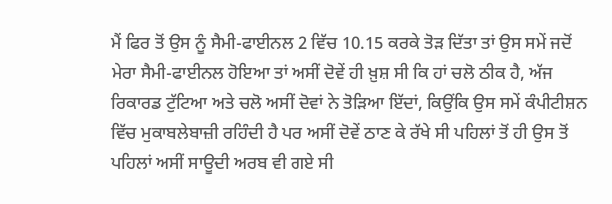ਮੈਂ ਫਿਰ ਤੋਂ ਉਸ ਨੂੰ ਸੈਮੀ-ਫਾਈਨਲ 2 ਵਿੱਚ 10.15 ਕਰਕੇ ਤੋੜ ਦਿੱਤਾ ਤਾਂ ਉਸ ਸਮੇਂ ਜਦੋਂ ਮੇਰਾ ਸੈਮੀ-ਫਾਈਨਲ ਹੋਇਆ ਤਾਂ ਅਸੀਂ ਦੋਵੇਂ ਹੀ ਖ਼ੁਸ਼ ਸੀ ਕਿ ਹਾਂ ਚਲੋ ਠੀਕ ਹੈ, ਅੱਜ ਰਿਕਾਰਡ ਟੁੱਟਿਆ ਅਤੇ ਚਲੋ ਅਸੀਂ ਦੋਵਾਂ ਨੇ ਤੋੜਿਆ ਇੱਦਾਂ, ਕਿਉਂਕਿ ਉਸ ਸਮੇਂ ਕੰਪੀਟੀਸ਼ਨ ਵਿੱਚ ਮੁਕਾਬਲੇਬਾਜ਼ੀ ਰਹਿੰਦੀ ਹੈ ਪਰ ਅਸੀਂ ਦੋਵੇਂ ਠਾਣ ਕੇ ਰੱਖੇ ਸੀ ਪਹਿਲਾਂ ਤੋਂ ਹੀ ਉਸ ਤੋਂ ਪਹਿਲਾਂ ਅਸੀਂ ਸਾਊਦੀ ਅਰਬ ਵੀ ਗਏ ਸੀ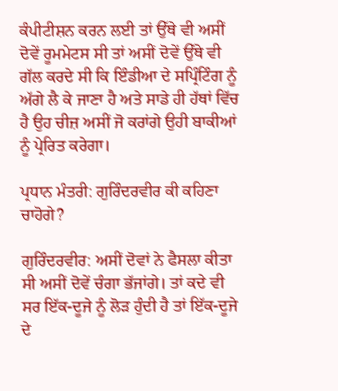ਕੰਪੀਟੀਸ਼ਨ ਕਰਨ ਲਈ ਤਾਂ ਉੱਥੇ ਵੀ ਅਸੀਂ ਦੋਵੇਂ ਰੂਮਮੇਟਸ ਸੀ ਤਾਂ ਅਸੀਂ ਦੋਵੇਂ ਉੱਥੇ ਵੀ ਗੱਲ ਕਰਦੇ ਸੀ ਕਿ ਇੰਡੀਆ ਦੇ ਸਪ੍ਰਿੰਟਿੰਗ ਨੂੰ ਅੱਗੇ ਲੈ ਕੇ ਜਾਣਾ ਹੈ ਅਤੇ ਸਾਡੇ ਹੀ ਹੱਥਾਂ ਵਿੱਚ ਹੈ ਉਹ ਚੀਜ਼ ਅਸੀਂ ਜੋ ਕਰਾਂਗੇ ਉਹੀ ਬਾਕੀਆਂ ਨੂੰ ਪ੍ਰੇਰਿਤ ਕਰੇਗਾ।

ਪ੍ਰਧਾਨ ਮੰਤਰੀ: ਗੁਰਿੰਦਰਵੀਰ ਕੀ ਕਹਿਣਾ ਚਾਹੋਗੇ?

ਗੁਰਿੰਦਰਵੀਰ: ਅਸੀਂ ਦੋਵਾਂ ਨੇ ਫੈਸਲਾ ਕੀਤਾ ਸੀ ਅਸੀਂ ਦੋਵੇਂ ਚੰਗਾ ਭੱਜਾਂਗੇ। ਤਾਂ ਕਦੇ ਵੀ ਸਰ ਇੱਕ-ਦੂਜੇ ਨੂੰ ਲੋੜ ਹੁੰਦੀ ਹੈ ਤਾਂ ਇੱਕ-ਦੂਜੇ ਦੇ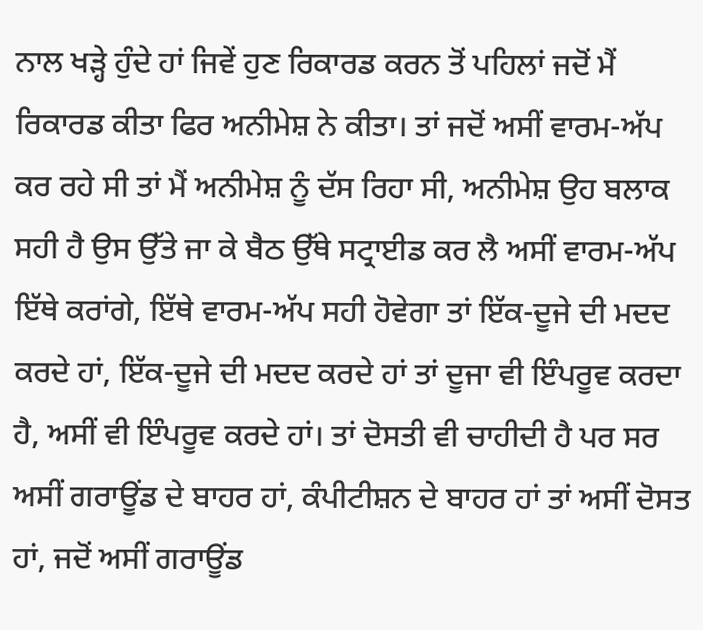ਨਾਲ ਖੜ੍ਹੇ ਹੁੰਦੇ ਹਾਂ ਜਿਵੇਂ ਹੁਣ ਰਿਕਾਰਡ ਕਰਨ ਤੋਂ ਪਹਿਲਾਂ ਜਦੋਂ ਮੈਂ ਰਿਕਾਰਡ ਕੀਤਾ ਫਿਰ ਅਨੀਮੇਸ਼ ਨੇ ਕੀਤਾ। ਤਾਂ ਜਦੋਂ ਅਸੀਂ ਵਾਰਮ-ਅੱਪ ਕਰ ਰਹੇ ਸੀ ਤਾਂ ਮੈਂ ਅਨੀਮੇਸ਼ ਨੂੰ ਦੱਸ ਰਿਹਾ ਸੀ, ਅਨੀਮੇਸ਼ ਉਹ ਬਲਾਕ ਸਹੀ ਹੈ ਉਸ ਉੱਤੇ ਜਾ ਕੇ ਬੈਠ ਉੱਥੇ ਸਟ੍ਰਾਈਡ ਕਰ ਲੈ ਅਸੀਂ ਵਾਰਮ-ਅੱਪ ਇੱਥੇ ਕਰਾਂਗੇ, ਇੱਥੇ ਵਾਰਮ-ਅੱਪ ਸਹੀ ਹੋਵੇਗਾ ਤਾਂ ਇੱਕ-ਦੂਜੇ ਦੀ ਮਦਦ ਕਰਦੇ ਹਾਂ, ਇੱਕ-ਦੂਜੇ ਦੀ ਮਦਦ ਕਰਦੇ ਹਾਂ ਤਾਂ ਦੂਜਾ ਵੀ ਇੰਪਰੂਵ ਕਰਦਾ ਹੈ, ਅਸੀਂ ਵੀ ਇੰਪਰੂਵ ਕਰਦੇ ਹਾਂ। ਤਾਂ ਦੋਸਤੀ ਵੀ ਚਾਹੀਦੀ ਹੈ ਪਰ ਸਰ ਅਸੀਂ ਗਰਾਊਂਡ ਦੇ ਬਾਹਰ ਹਾਂ, ਕੰਪੀਟੀਸ਼ਨ ਦੇ ਬਾਹਰ ਹਾਂ ਤਾਂ ਅਸੀਂ ਦੋਸਤ ਹਾਂ, ਜਦੋਂ ਅਸੀਂ ਗਰਾਊਂਡ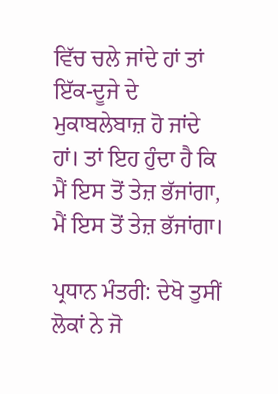ਵਿੱਚ ਚਲੇ ਜਾਂਦੇ ਹਾਂ ਤਾਂ ਇੱਕ-ਦੂਜੇ ਦੇ ਮੁਕਾਬਲੇਬਾਜ਼ ਹੋ ਜਾਂਦੇ ਹਾਂ। ਤਾਂ ਇਹ ਹੁੰਦਾ ਹੈ ਕਿ ਮੈਂ ਇਸ ਤੋਂ ਤੇਜ਼ ਭੱਜਾਂਗਾ, ਮੈਂ ਇਸ ਤੋਂ ਤੇਜ਼ ਭੱਜਾਂਗਾ।

ਪ੍ਰਧਾਨ ਮੰਤਰੀ: ਦੇਖੋ ਤੁਸੀਂ ਲੋਕਾਂ ਨੇ ਜੋ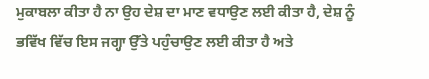ਮੁਕਾਬਲਾ ਕੀਤਾ ਹੈ ਨਾ ਉਹ ਦੇਸ਼ ਦਾ ਮਾਣ ਵਧਾਉਣ ਲਈ ਕੀਤਾ ਹੈ, ਦੇਸ਼ ਨੂੰ ਭਵਿੱਖ ਵਿੱਚ ਇਸ ਜਗ੍ਹਾ ਉੱਤੇ ਪਹੁੰਚਾਉਣ ਲਈ ਕੀਤਾ ਹੈ ਅਤੇ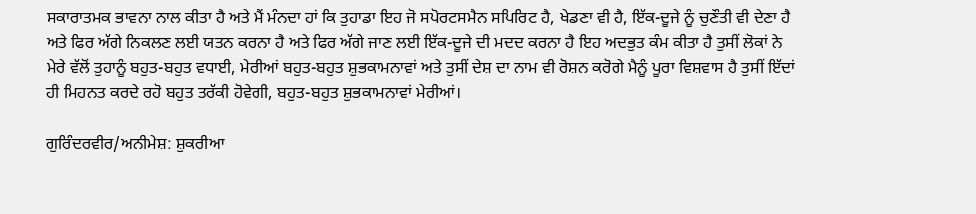ਸਕਾਰਾਤਮਕ ਭਾਵਨਾ ਨਾਲ ਕੀਤਾ ਹੈ ਅਤੇ ਮੈਂ ਮੰਨਦਾ ਹਾਂ ਕਿ ਤੁਹਾਡਾ ਇਹ ਜੋ ਸਪੋਰਟਸਮੈਨ ਸਪਿਰਿਟ ਹੈ, ਖੇਡਣਾ ਵੀ ਹੈ, ਇੱਕ-ਦੂਜੇ ਨੂੰ ਚੁਣੌਤੀ ਵੀ ਦੇਣਾ ਹੈ ਅਤੇ ਫਿਰ ਅੱਗੇ ਨਿਕਲਣ ਲਈ ਯਤਨ ਕਰਨਾ ਹੈ ਅਤੇ ਫਿਰ ਅੱਗੇ ਜਾਣ ਲਈ ਇੱਕ-ਦੂਜੇ ਦੀ ਮਦਦ ਕਰਨਾ ਹੈ ਇਹ ਅਦਭੁਤ ਕੰਮ ਕੀਤਾ ਹੈ ਤੁਸੀਂ ਲੋਕਾਂ ਨੇ ਮੇਰੇ ਵੱਲੋਂ ਤੁਹਾਨੂੰ ਬਹੁਤ-ਬਹੁਤ ਵਧਾਈ, ਮੇਰੀਆਂ ਬਹੁਤ-ਬਹੁਤ ਸ਼ੁਭਕਾਮਨਾਵਾਂ ਅਤੇ ਤੁਸੀਂ ਦੇਸ਼ ਦਾ ਨਾਮ ਵੀ ਰੋਸ਼ਨ ਕਰੋਗੇ ਮੈਨੂੰ ਪੂਰਾ ਵਿਸ਼ਵਾਸ ਹੈ ਤੁਸੀਂ ਇੱਦਾਂ ਹੀ ਮਿਹਨਤ ਕਰਦੇ ਰਹੋ ਬਹੁਤ ਤਰੱਕੀ ਹੋਵੇਗੀ, ਬਹੁਤ-ਬਹੁਤ ਸ਼ੁਭਕਾਮਨਾਵਾਂ ਮੇਰੀਆਂ।

ਗੁਰਿੰਦਰਵੀਰ/ਅਨੀਮੇਸ਼: ਸ਼ੁਕਰੀਆ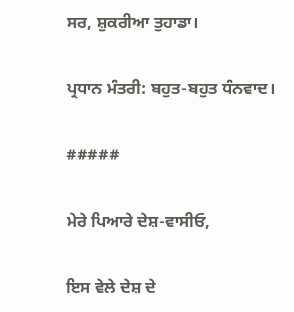ਸਰ, ਸ਼ੁਕਰੀਆ ਤੁਹਾਡਾ।

ਪ੍ਰਧਾਨ ਮੰਤਰੀ: ਬਹੁਤ-ਬਹੁਤ ਧੰਨਵਾਦ।

#####

ਮੇਰੇ ਪਿਆਰੇ ਦੇਸ਼-ਵਾਸੀਓ,

ਇਸ ਵੇਲੇ ਦੇਸ਼ ਦੇ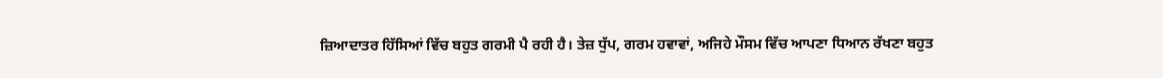ਜ਼ਿਆਦਾਤਰ ਹਿੱਸਿਆਂ ਵਿੱਚ ਬਹੁਤ ਗਰਮੀ ਪੈ ਰਹੀ ਹੈ। ਤੇਜ਼ ਧੁੱਪ, ਗਰਮ ਹਵਾਵਾਂ, ਅਜਿਹੇ ਮੌਸਮ ਵਿੱਚ ਆਪਣਾ ਧਿਆਨ ਰੱਖਣਾ ਬਹੁਤ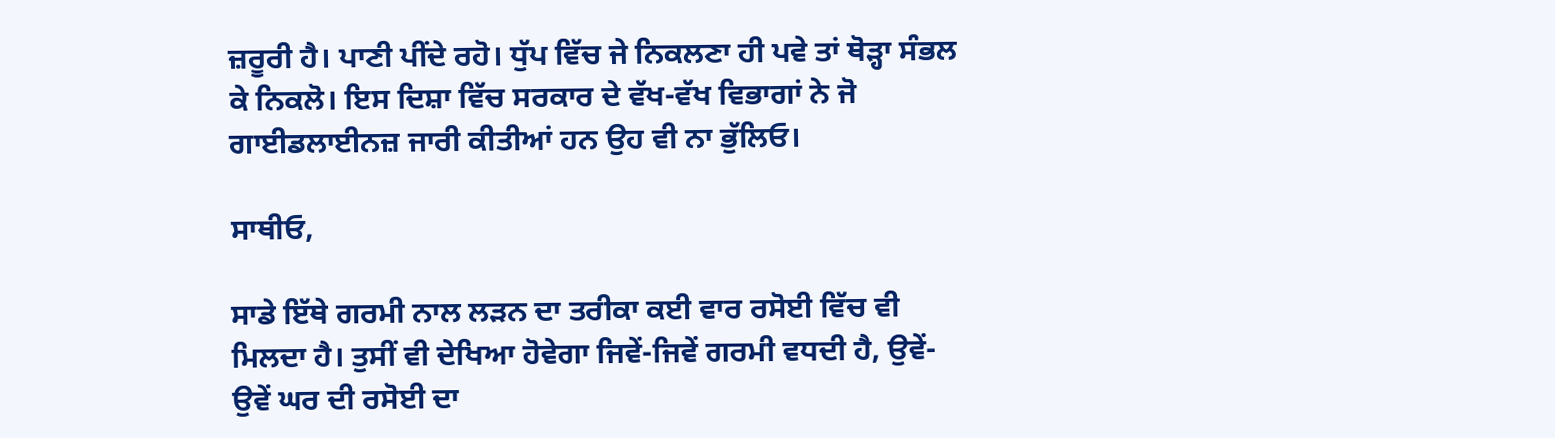ਜ਼ਰੂਰੀ ਹੈ। ਪਾਣੀ ਪੀਂਦੇ ਰਹੋ। ਧੁੱਪ ਵਿੱਚ ਜੇ ਨਿਕਲਣਾ ਹੀ ਪਵੇ ਤਾਂ ਥੋੜ੍ਹਾ ਸੰਭਲ ਕੇ ਨਿਕਲੋ। ਇਸ ਦਿਸ਼ਾ ਵਿੱਚ ਸਰਕਾਰ ਦੇ ਵੱਖ-ਵੱਖ ਵਿਭਾਗਾਂ ਨੇ ਜੋ ਗਾਈਡਲਾਈਨਜ਼ ਜਾਰੀ ਕੀਤੀਆਂ ਹਨ ਉਹ ਵੀ ਨਾ ਭੁੱਲਿਓ।

ਸਾਥੀਓ,

ਸਾਡੇ ਇੱਥੇ ਗਰਮੀ ਨਾਲ ਲੜਨ ਦਾ ਤਰੀਕਾ ਕਈ ਵਾਰ ਰਸੋਈ ਵਿੱਚ ਵੀ ਮਿਲਦਾ ਹੈ। ਤੁਸੀਂ ਵੀ ਦੇਖਿਆ ਹੋਵੇਗਾ ਜਿਵੇਂ-ਜਿਵੇਂ ਗਰਮੀ ਵਧਦੀ ਹੈ, ਉਵੇਂ-ਉਵੇਂ ਘਰ ਦੀ ਰਸੋਈ ਦਾ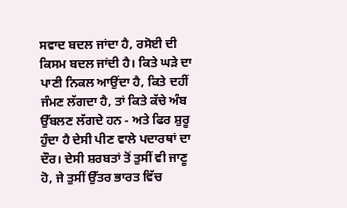ਸਵਾਦ ਬਦਲ ਜਾਂਦਾ ਹੈ, ਰਸੋਈ ਦੀ ਕਿਸਮ ਬਦਲ ਜਾਂਦੀ ਹੈ। ਕਿਤੇ ਘੜੇ ਦਾ ਪਾਣੀ ਨਿਕਲ ਆਉਂਦਾ ਹੈ, ਕਿਤੇ ਦਹੀਂ ਜੰਮਣ ਲੱਗਦਾ ਹੈ, ਤਾਂ ਕਿਤੇ ਕੱਚੇ ਅੰਬ ਉੱਬਲਣ ਲੱਗਦੇ ਹਨ - ਅਤੇ ਫਿਰ ਸ਼ੁਰੂ ਹੁੰਦਾ ਹੈ ਦੇਸੀ ਪੀਣ ਵਾਲੇ ਪਦਾਰਥਾਂ ਦਾ ਦੌਰ। ਦੇਸੀ ਸ਼ਰਬਤਾਂ ਤੋਂ ਤੁਸੀਂ ਵੀ ਜਾਣੂ ਹੋ, ਜੇ ਤੁਸੀਂ ਉੱਤਰ ਭਾਰਤ ਵਿੱਚ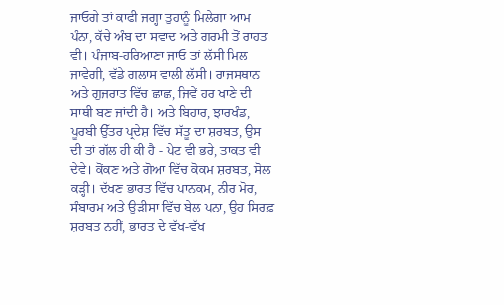ਜਾਓਗੇ ਤਾਂ ਕਾਫੀ ਜਗ੍ਹਾ ਤੁਹਾਨੂੰ ਮਿਲੇਗਾ ਆਮ ਪੰਨਾ, ਕੱਚੇ ਅੰਬ ਦਾ ਸਵਾਦ ਅਤੇ ਗਰਮੀ ਤੋਂ ਰਾਹਤ ਵੀ। ਪੰਜਾਬ-ਹਰਿਆਣਾ ਜਾਓ ਤਾਂ ਲੱਸੀ ਮਿਲ ਜਾਵੇਗੀ, ਵੱਡੇ ਗਲਾਸ ਵਾਲੀ ਲੱਸੀ। ਰਾਜਸਥਾਨ ਅਤੇ ਗੁਜਰਾਤ ਵਿੱਚ ਛਾਛ, ਜਿਵੇਂ ਹਰ ਖਾਣੇ ਦੀ ਸਾਥੀ ਬਣ ਜਾਂਦੀ ਹੈ। ਅਤੇ ਬਿਹਾਰ, ਝਾਰਖੰਡ, ਪੂਰਬੀ ਉੱਤਰ ਪ੍ਰਦੇਸ਼ ਵਿੱਚ ਸੱਤੂ ਦਾ ਸ਼ਰਬਤ, ਉਸ ਦੀ ਤਾਂ ਗੱਲ ਹੀ ਕੀ ਹੈ - ਪੇਟ ਵੀ ਭਰੇ, ਤਾਕਤ ਵੀ ਦੇਵੇ। ਕੋਂਕਣ ਅਤੇ ਗੋਆ ਵਿੱਚ ਕੋਕਮ ਸ਼ਰਬਤ, ਸੋਲ ਕੜ੍ਹੀ। ਦੱਖਣ ਭਾਰਤ ਵਿੱਚ ਪਾਨਕਮ, ਨੀਰ ਮੋਰ, ਸੰਬਾਰਮ ਅਤੇ ਉੜੀਸਾ ਵਿੱਚ ਬੇਲ ਪਨਾ, ਉਹ ਸਿਰਫ਼ ਸ਼ਰਬਤ ਨਹੀਂ, ਭਾਰਤ ਦੇ ਵੱਖ-ਵੱਖ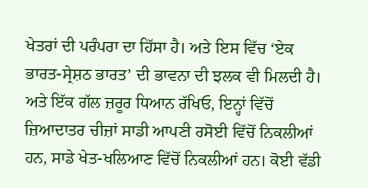ਖੇਤਰਾਂ ਦੀ ਪਰੰਪਰਾ ਦਾ ਹਿੱਸਾ ਹੈ। ਅਤੇ ਇਸ ਵਿੱਚ ‘ਏਕ ਭਾਰਤ-ਸ੍ਰੇਸ਼ਠ ਭਾਰਤ’ ਦੀ ਭਾਵਨਾ ਦੀ ਝਲਕ ਵੀ ਮਿਲਦੀ ਹੈ। ਅਤੇ ਇੱਕ ਗੱਲ ਜ਼ਰੂਰ ਧਿਆਨ ਰੱਖਿਓ, ਇਨ੍ਹਾਂ ਵਿੱਚੋਂ ਜ਼ਿਆਦਾਤਰ ਚੀਜ਼ਾਂ ਸਾਡੀ ਆਪਣੀ ਰਸੋਈ ਵਿੱਚੋਂ ਨਿਕਲੀਆਂ ਹਨ, ਸਾਡੇ ਖੇਤ-ਖਲਿਆਣ ਵਿੱਚੋਂ ਨਿਕਲੀਆਂ ਹਨ। ਕੋਈ ਵੱਡੀ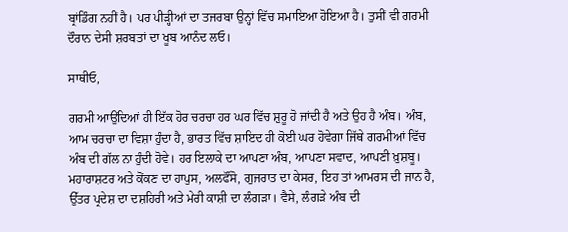ਬ੍ਰਾਂਡਿੰਗ ਨਹੀਂ ਹੈ। ਪਰ ਪੀੜ੍ਹੀਆਂ ਦਾ ਤਜਰਬਾ ਉਨ੍ਹਾਂ ਵਿੱਚ ਸਮਾਇਆ ਹੋਇਆ ਹੈ। ਤੁਸੀਂ ਵੀ ਗਰਮੀ ਦੌਰਾਨ ਦੇਸੀ ਸ਼ਰਬਤਾਂ ਦਾ ਖੂਬ ਆਨੰਦ ਲਓ।

ਸਾਥੀਓ,

ਗਰਮੀ ਆਉਂਦਿਆਂ ਹੀ ਇੱਕ ਹੋਰ ਚਰਚਾ ਹਰ ਘਰ ਵਿੱਚ ਸ਼ੁਰੂ ਹੋ ਜਾਂਦੀ ਹੈ ਅਤੇ ਉਹ ਹੈ ਅੰਬ। ਅੰਬ, ਆਮ ਚਰਚਾ ਦਾ ਵਿਸ਼ਾ ਹੁੰਦਾ ਹੈ, ਭਾਰਤ ਵਿੱਚ ਸ਼ਾਇਦ ਹੀ ਕੋਈ ਘਰ ਹੋਵੇਗਾ ਜਿੱਥੇ ਗਰਮੀਆਂ ਵਿੱਚ ਅੰਬ ਦੀ ਗੱਲ ਨਾ ਹੁੰਦੀ ਹੋਵੇ। ਹਰ ਇਲਾਕੇ ਦਾ ਆਪਣਾ ਅੰਬ, ਆਪਣਾ ਸਵਾਦ, ਆਪਣੀ ਖ਼ੁਸ਼ਬੂ। ਮਹਾਰਾਸ਼ਟਰ ਅਤੇ ਕੋਂਕਣ ਦਾ ਹਾਪੁਸ, ਅਲਫੌਂਸੋ, ਗੁਜਰਾਤ ਦਾ ਕੇਸਰ, ਇਹ ਤਾਂ ਆਮਰਸ ਦੀ ਜਾਨ ਹੈ, ਉੱਤਰ ਪ੍ਰਦੇਸ਼ ਦਾ ਦਸ਼ਹਿਰੀ ਅਤੇ ਮੇਰੀ ਕਾਸ਼ੀ ਦਾ ਲੰਗੜਾ। ਵੈਸੇ, ਲੰਗੜੇ ਅੰਬ ਦੀ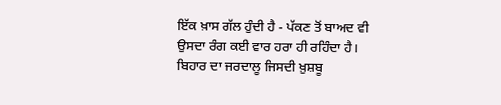ਇੱਕ ਖ਼ਾਸ ਗੱਲ ਹੁੰਦੀ ਹੈ - ਪੱਕਣ ਤੋਂ ਬਾਅਦ ਵੀ ਉਸਦਾ ਰੰਗ ਕਈ ਵਾਰ ਹਰਾ ਹੀ ਰਹਿੰਦਾ ਹੈ। ਬਿਹਾਰ ਦਾ ਜਰਦਾਲੂ ਜਿਸਦੀ ਖ਼ੁਸ਼ਬੂ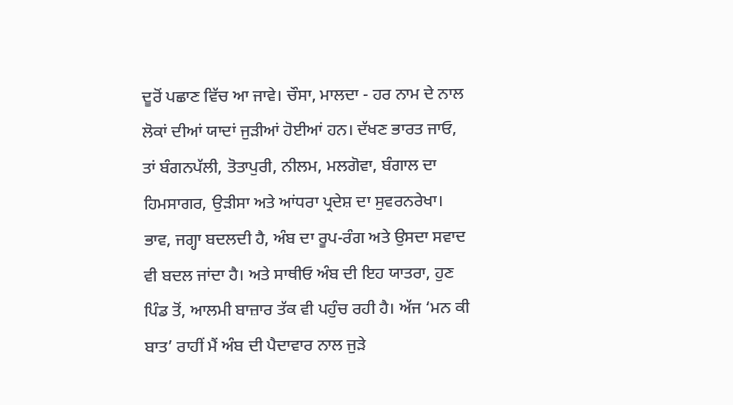ਦੂਰੋਂ ਪਛਾਣ ਵਿੱਚ ਆ ਜਾਵੇ। ਚੌਸਾ, ਮਾਲਦਾ - ਹਰ ਨਾਮ ਦੇ ਨਾਲ ਲੋਕਾਂ ਦੀਆਂ ਯਾਦਾਂ ਜੁੜੀਆਂ ਹੋਈਆਂ ਹਨ। ਦੱਖਣ ਭਾਰਤ ਜਾਓ, ਤਾਂ ਬੰਗਨਪੱਲੀ, ਤੋਤਾਪੁਰੀ, ਨੀਲਮ, ਮਲਗੋਵਾ, ਬੰਗਾਲ ਦਾ ਹਿਮਸਾਗਰ, ਉੜੀਸਾ ਅਤੇ ਆਂਧਰਾ ਪ੍ਰਦੇਸ਼ ਦਾ ਸੁਵਰਨਰੇਖਾ। ਭਾਵ, ਜਗ੍ਹਾ ਬਦਲਦੀ ਹੈ, ਅੰਬ ਦਾ ਰੂਪ-ਰੰਗ ਅਤੇ ਉਸਦਾ ਸਵਾਦ ਵੀ ਬਦਲ ਜਾਂਦਾ ਹੈ। ਅਤੇ ਸਾਥੀਓ ਅੰਬ ਦੀ ਇਹ ਯਾਤਰਾ, ਹੁਣ ਪਿੰਡ ਤੋਂ, ਆਲਮੀ ਬਾਜ਼ਾਰ ਤੱਕ ਵੀ ਪਹੁੰਚ ਰਹੀ ਹੈ। ਅੱਜ ‘ਮਨ ਕੀ ਬਾਤ’ ਰਾਹੀਂ ਮੈਂ ਅੰਬ ਦੀ ਪੈਦਾਵਾਰ ਨਾਲ ਜੁੜੇ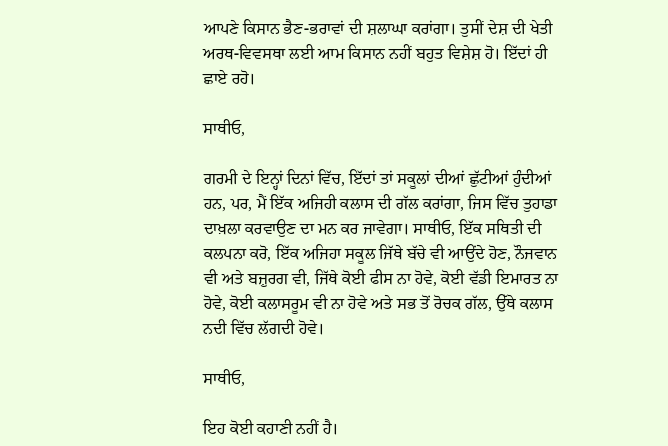ਆਪਣੇ ਕਿਸਾਨ ਭੈਣ-ਭਰਾਵਾਂ ਦੀ ਸ਼ਲਾਘਾ ਕਰਾਂਗਾ। ਤੁਸੀਂ ਦੇਸ਼ ਦੀ ਖੇਤੀ ਅਰਥ-ਵਿਵਸਥਾ ਲਈ ਆਮ ਕਿਸਾਨ ਨਹੀਂ ਬਹੁਤ ਵਿਸ਼ੇਸ਼ ਹੋ। ਇੱਦਾਂ ਹੀ ਛਾਏ ਰਹੋ।

ਸਾਥੀਓ,

ਗਰਮੀ ਦੇ ਇਨ੍ਹਾਂ ਦਿਨਾਂ ਵਿੱਚ, ਇੱਦਾਂ ਤਾਂ ਸਕੂਲਾਂ ਦੀਆਂ ਛੁੱਟੀਆਂ ਹੁੰਦੀਆਂ ਹਨ, ਪਰ, ਮੈਂ ਇੱਕ ਅਜਿਹੀ ਕਲਾਸ ਦੀ ਗੱਲ ਕਰਾਂਗਾ, ਜਿਸ ਵਿੱਚ ਤੁਹਾਡਾ ਦਾਖ਼ਲਾ ਕਰਵਾਉਣ ਦਾ ਮਨ ਕਰ ਜਾਵੇਗਾ। ਸਾਥੀਓ, ਇੱਕ ਸਥਿਤੀ ਦੀ ਕਲਪਨਾ ਕਰੋ, ਇੱਕ ਅਜਿਹਾ ਸਕੂਲ ਜਿੱਥੇ ਬੱਚੇ ਵੀ ਆਉਂਦੇ ਹੋਣ, ਨੌਜਵਾਨ ਵੀ ਅਤੇ ਬਜ਼ੁਰਗ ਵੀ, ਜਿੱਥੇ ਕੋਈ ਫੀਸ ਨਾ ਹੋਵੇ, ਕੋਈ ਵੱਡੀ ਇਮਾਰਤ ਨਾ ਹੋਵੇ, ਕੋਈ ਕਲਾਸਰੂਮ ਵੀ ਨਾ ਹੋਵੇ ਅਤੇ ਸਭ ਤੋਂ ਰੋਚਕ ਗੱਲ, ਉੱਥੇ ਕਲਾਸ ਨਦੀ ਵਿੱਚ ਲੱਗਦੀ ਹੋਵੇ।

ਸਾਥੀਓ,

ਇਹ ਕੋਈ ਕਹਾਣੀ ਨਹੀਂ ਹੈ।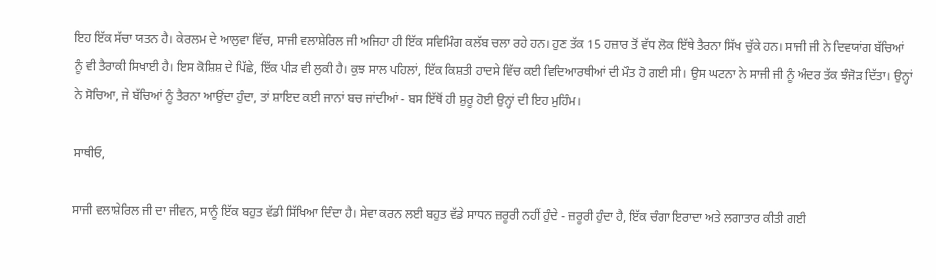ਇਹ ਇੱਕ ਸੱਚਾ ਯਤਨ ਹੈ। ਕੇਰਲਮ ਦੇ ਆਲੁਵਾ ਵਿੱਚ, ਸਾਜੀ ਵਲਾਸ਼ੇਰਿਲ ਜੀ ਅਜਿਹਾ ਹੀ ਇੱਕ ਸਵਿਮਿੰਗ ਕਲੱਬ ਚਲਾ ਰਹੇ ਹਨ। ਹੁਣ ਤੱਕ 15 ਹਜ਼ਾਰ ਤੋਂ ਵੱਧ ਲੋਕ ਇੱਥੇ ਤੈਰਨਾ ਸਿੱਖ ਚੁੱਕੇ ਹਨ। ਸਾਜੀ ਜੀ ਨੇ ਦਿਵਯਾਂਗ ਬੱਚਿਆਂ ਨੂੰ ਵੀ ਤੈਰਾਕੀ ਸਿਖਾਈ ਹੈ। ਇਸ ਕੋਸ਼ਿਸ਼ ਦੇ ਪਿੱਛੇ, ਇੱਕ ਪੀੜ ਵੀ ਲੁਕੀ ਹੈ। ਕੁਝ ਸਾਲ ਪਹਿਲਾਂ, ਇੱਕ ਕਿਸ਼ਤੀ ਹਾਦਸੇ ਵਿੱਚ ਕਈ ਵਿਦਿਆਰਥੀਆਂ ਦੀ ਮੌਤ ਹੋ ਗਈ ਸੀ। ਉਸ ਘਟਨਾ ਨੇ ਸਾਜੀ ਜੀ ਨੂੰ ਅੰਦਰ ਤੱਕ ਝੰਜੋੜ ਦਿੱਤਾ। ਉਨ੍ਹਾਂ ਨੇ ਸੋਚਿਆ, ਜੇ ਬੱਚਿਆਂ ਨੂੰ ਤੈਰਨਾ ਆਉਂਦਾ ਹੁੰਦਾ, ਤਾਂ ਸ਼ਾਇਦ ਕਈ ਜਾਨਾਂ ਬਚ ਜਾਂਦੀਆਂ - ਬਸ ਇੱਥੋਂ ਹੀ ਸ਼ੁਰੂ ਹੋਈ ਉਨ੍ਹਾਂ ਦੀ ਇਹ ਮੁਹਿੰਮ।

ਸਾਥੀਓ,

ਸਾਜੀ ਵਲਾਸ਼ੇਰਿਲ ਜੀ ਦਾ ਜੀਵਨ, ਸਾਨੂੰ ਇੱਕ ਬਹੁਤ ਵੱਡੀ ਸਿੱਖਿਆ ਦਿੰਦਾ ਹੈ। ਸੇਵਾ ਕਰਨ ਲਈ ਬਹੁਤ ਵੱਡੇ ਸਾਧਨ ਜ਼ਰੂਰੀ ਨਹੀਂ ਹੁੰਦੇ - ਜ਼ਰੂਰੀ ਹੁੰਦਾ ਹੈ, ਇੱਕ ਚੰਗਾ ਇਰਾਦਾ ਅਤੇ ਲਗਾਤਾਰ ਕੀਤੀ ਗਈ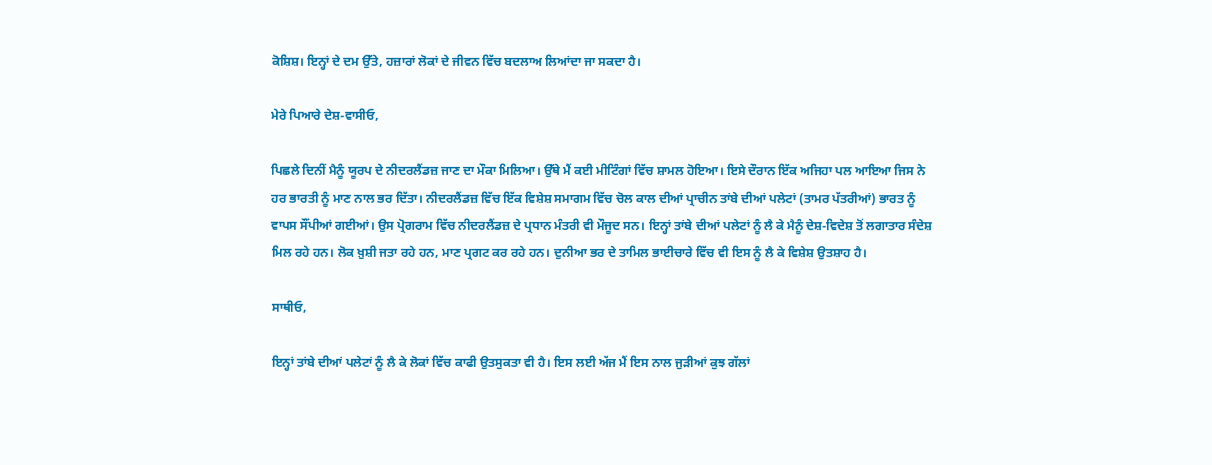ਕੋਸ਼ਿਸ਼। ਇਨ੍ਹਾਂ ਦੇ ਦਮ ਉੱਤੇ, ਹਜ਼ਾਰਾਂ ਲੋਕਾਂ ਦੇ ਜੀਵਨ ਵਿੱਚ ਬਦਲਾਅ ਲਿਆਂਦਾ ਜਾ ਸਕਦਾ ਹੈ।

ਮੇਰੇ ਪਿਆਰੇ ਦੇਸ਼-ਵਾਸੀਓ,

ਪਿਛਲੇ ਦਿਨੀਂ ਮੈਨੂੰ ਯੂਰਪ ਦੇ ਨੀਦਰਲੈਂਡਜ਼ ਜਾਣ ਦਾ ਮੌਕਾ ਮਿਲਿਆ। ਉੱਥੇ ਮੈਂ ਕਈ ਮੀਟਿੰਗਾਂ ਵਿੱਚ ਸ਼ਾਮਲ ਹੋਇਆ। ਇਸੇ ਦੌਰਾਨ ਇੱਕ ਅਜਿਹਾ ਪਲ ਆਇਆ ਜਿਸ ਨੇ ਹਰ ਭਾਰਤੀ ਨੂੰ ਮਾਣ ਨਾਲ ਭਰ ਦਿੱਤਾ। ਨੀਦਰਲੈਂਡਜ਼ ਵਿੱਚ ਇੱਕ ਵਿਸ਼ੇਸ਼ ਸਮਾਗਮ ਵਿੱਚ ਚੋਲ ਕਾਲ ਦੀਆਂ ਪ੍ਰਾਚੀਨ ਤਾਂਬੇ ਦੀਆਂ ਪਲੇਟਾਂ (ਤਾਮਰ ਪੱਤਰੀਆਂ) ਭਾਰਤ ਨੂੰ ਵਾਪਸ ਸੌਂਪੀਆਂ ਗਈਆਂ। ਉਸ ਪ੍ਰੋਗਰਾਮ ਵਿੱਚ ਨੀਦਰਲੈਂਡਜ਼ ਦੇ ਪ੍ਰਧਾਨ ਮੰਤਰੀ ਵੀ ਮੌਜੂਦ ਸਨ। ਇਨ੍ਹਾਂ ਤਾਂਬੇ ਦੀਆਂ ਪਲੇਟਾਂ ਨੂੰ ਲੈ ਕੇ ਮੈਨੂੰ ਦੇਸ਼-ਵਿਦੇਸ਼ ਤੋਂ ਲਗਾਤਾਰ ਸੰਦੇਸ਼ ਮਿਲ ਰਹੇ ਹਨ। ਲੋਕ ਖ਼ੁਸ਼ੀ ਜਤਾ ਰਹੇ ਹਨ, ਮਾਣ ਪ੍ਰਗਟ ਕਰ ਰਹੇ ਹਨ। ਦੁਨੀਆ ਭਰ ਦੇ ਤਾਮਿਲ ਭਾਈਚਾਰੇ ਵਿੱਚ ਵੀ ਇਸ ਨੂੰ ਲੈ ਕੇ ਵਿਸ਼ੇਸ਼ ਉਤਸ਼ਾਹ ਹੈ।

ਸਾਥੀਓ,

ਇਨ੍ਹਾਂ ਤਾਂਬੇ ਦੀਆਂ ਪਲੇਟਾਂ ਨੂੰ ਲੈ ਕੇ ਲੋਕਾਂ ਵਿੱਚ ਕਾਫੀ ਉਤਸੁਕਤਾ ਵੀ ਹੈ। ਇਸ ਲਈ ਅੱਜ ਮੈਂ ਇਸ ਨਾਲ ਜੁੜੀਆਂ ਕੁਝ ਗੱਲਾਂ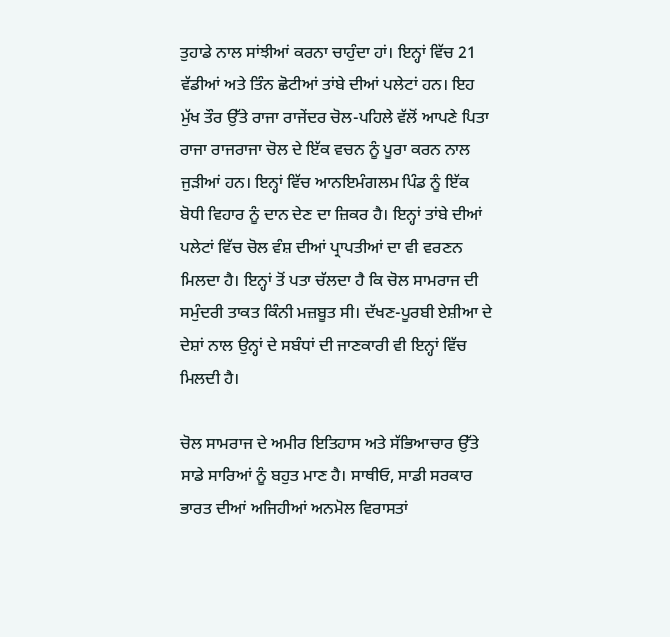ਤੁਹਾਡੇ ਨਾਲ ਸਾਂਝੀਆਂ ਕਰਨਾ ਚਾਹੁੰਦਾ ਹਾਂ। ਇਨ੍ਹਾਂ ਵਿੱਚ 21 ਵੱਡੀਆਂ ਅਤੇ ਤਿੰਨ ਛੋਟੀਆਂ ਤਾਂਬੇ ਦੀਆਂ ਪਲੇਟਾਂ ਹਨ। ਇਹ ਮੁੱਖ ਤੌਰ ਉੱਤੇ ਰਾਜਾ ਰਾਜੇਂਦਰ ਚੋਲ-ਪਹਿਲੇ ਵੱਲੋਂ ਆਪਣੇ ਪਿਤਾ ਰਾਜਾ ਰਾਜਰਾਜਾ ਚੋਲ ਦੇ ਇੱਕ ਵਚਨ ਨੂੰ ਪੂਰਾ ਕਰਨ ਨਾਲ ਜੁੜੀਆਂ ਹਨ। ਇਨ੍ਹਾਂ ਵਿੱਚ ਆਨਇਮੰਗਲਮ ਪਿੰਡ ਨੂੰ ਇੱਕ ਬੋਧੀ ਵਿਹਾਰ ਨੂੰ ਦਾਨ ਦੇਣ ਦਾ ਜ਼ਿਕਰ ਹੈ। ਇਨ੍ਹਾਂ ਤਾਂਬੇ ਦੀਆਂ ਪਲੇਟਾਂ ਵਿੱਚ ਚੋਲ ਵੰਸ਼ ਦੀਆਂ ਪ੍ਰਾਪਤੀਆਂ ਦਾ ਵੀ ਵਰਣਨ ਮਿਲਦਾ ਹੈ। ਇਨ੍ਹਾਂ ਤੋਂ ਪਤਾ ਚੱਲਦਾ ਹੈ ਕਿ ਚੋਲ ਸਾਮਰਾਜ ਦੀ ਸਮੁੰਦਰੀ ਤਾਕਤ ਕਿੰਨੀ ਮਜ਼ਬੂਤ ਸੀ। ਦੱਖਣ-ਪੂਰਬੀ ਏਸ਼ੀਆ ਦੇ ਦੇਸ਼ਾਂ ਨਾਲ ਉਨ੍ਹਾਂ ਦੇ ਸਬੰਧਾਂ ਦੀ ਜਾਣਕਾਰੀ ਵੀ ਇਨ੍ਹਾਂ ਵਿੱਚ ਮਿਲਦੀ ਹੈ।

ਚੋਲ ਸਾਮਰਾਜ ਦੇ ਅਮੀਰ ਇਤਿਹਾਸ ਅਤੇ ਸੱਭਿਆਚਾਰ ਉੱਤੇ ਸਾਡੇ ਸਾਰਿਆਂ ਨੂੰ ਬਹੁਤ ਮਾਣ ਹੈ। ਸਾਥੀਓ, ਸਾਡੀ ਸਰਕਾਰ ਭਾਰਤ ਦੀਆਂ ਅਜਿਹੀਆਂ ਅਨਮੋਲ ਵਿਰਾਸਤਾਂ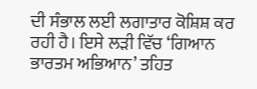ਦੀ ਸੰਭਾਲ ਲਈ ਲਗਾਤਾਰ ਕੋਸ਼ਿਸ਼ ਕਰ ਰਹੀ ਹੈ। ਇਸੇ ਲੜੀ ਵਿੱਚ ‘ਗਿਆਨ ਭਾਰਤਮ ਅਭਿਆਨ’ ਤਹਿਤ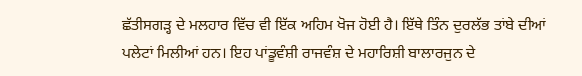ਛੱਤੀਸਗੜ੍ਹ ਦੇ ਮਲਹਾਰ ਵਿੱਚ ਵੀ ਇੱਕ ਅਹਿਮ ਖੋਜ ਹੋਈ ਹੈ। ਇੱਥੇ ਤਿੰਨ ਦੁਰਲੱਭ ਤਾਂਬੇ ਦੀਆਂ ਪਲੇਟਾਂ ਮਿਲੀਆਂ ਹਨ। ਇਹ ਪਾਂਡੂਵੰਸ਼ੀ ਰਾਜਵੰਸ਼ ਦੇ ਮਹਾਰਿਸ਼ੀ ਬਾਲਾਰਜੁਨ ਦੇ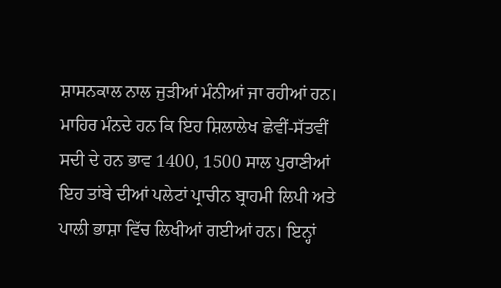ਸ਼ਾਸਨਕਾਲ ਨਾਲ ਜੁੜੀਆਂ ਮੰਨੀਆਂ ਜਾ ਰਹੀਆਂ ਹਨ। ਮਾਹਿਰ ਮੰਨਦੇ ਹਨ ਕਿ ਇਹ ਸ਼ਿਲਾਲੇਖ ਛੇਵੀਂ-ਸੱਤਵੀਂ ਸਦੀ ਦੇ ਹਨ ਭਾਵ 1400, 1500 ਸਾਲ ਪੁਰਾਣੀਆਂ ਇਹ ਤਾਂਬੇ ਦੀਆਂ ਪਲੇਟਾਂ ਪ੍ਰਾਚੀਨ ਬ੍ਰਾਹਮੀ ਲਿਪੀ ਅਤੇ ਪਾਲੀ ਭਾਸ਼ਾ ਵਿੱਚ ਲਿਖੀਆਂ ਗਈਆਂ ਹਨ। ਇਨ੍ਹਾਂ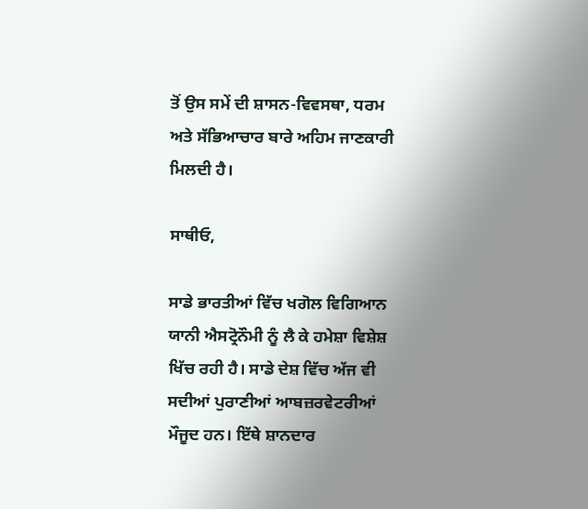ਤੋਂ ਉਸ ਸਮੇਂ ਦੀ ਸ਼ਾਸਨ-ਵਿਵਸਥਾ, ਧਰਮ ਅਤੇ ਸੱਭਿਆਚਾਰ ਬਾਰੇ ਅਹਿਮ ਜਾਣਕਾਰੀ ਮਿਲਦੀ ਹੈ।

ਸਾਥੀਓ,

ਸਾਡੇ ਭਾਰਤੀਆਂ ਵਿੱਚ ਖਗੋਲ ਵਿਗਿਆਨ ਯਾਨੀ ਐਸਟ੍ਰੋਨੌਮੀ ਨੂੰ ਲੈ ਕੇ ਹਮੇਸ਼ਾ ਵਿਸ਼ੇਸ਼ ਖਿੱਚ ਰਹੀ ਹੈ। ਸਾਡੇ ਦੇਸ਼ ਵਿੱਚ ਅੱਜ ਵੀ ਸਦੀਆਂ ਪੁਰਾਣੀਆਂ ਆਬਜ਼ਰਵੇਟਰੀਆਂ ਮੌਜੂਦ ਹਨ। ਇੱਥੇ ਸ਼ਾਨਦਾਰ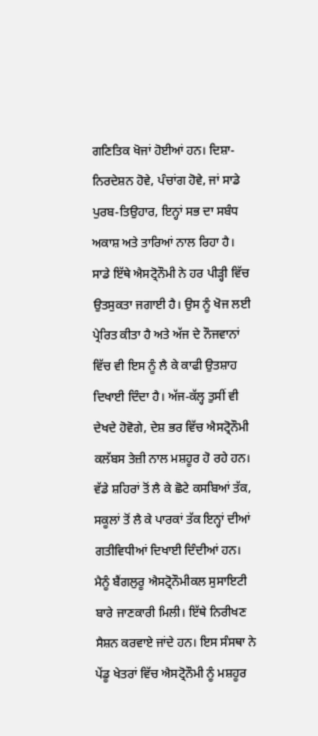ਗਣਿਤਿਕ ਖੋਜਾਂ ਹੋਈਆਂ ਹਨ। ਦਿਸ਼ਾ-ਨਿਰਦੇਸ਼ਨ ਹੋਵੇ, ਪੰਚਾਂਗ ਹੋਵੇ, ਜਾਂ ਸਾਡੇ ਪੁਰਬ-ਤਿਉਹਾਰ, ਇਨ੍ਹਾਂ ਸਭ ਦਾ ਸਬੰਧ ਅਕਾਸ਼ ਅਤੇ ਤਾਰਿਆਂ ਨਾਲ ਰਿਹਾ ਹੈ। ਸਾਡੇ ਇੱਥੇ ਐਸਟ੍ਰੋਨੌਮੀ ਨੇ ਹਰ ਪੀੜ੍ਹੀ ਵਿੱਚ ਉਤਸੁਕਤਾ ਜਗਾਈ ਹੈ। ਉਸ ਨੂੰ ਖੋਜ ਲਈ ਪ੍ਰੇਰਿਤ ਕੀਤਾ ਹੈ ਅਤੇ ਅੱਜ ਦੇ ਨੌਜਵਾਨਾਂ ਵਿੱਚ ਵੀ ਇਸ ਨੂੰ ਲੈ ਕੇ ਕਾਫੀ ਉਤਸ਼ਾਹ ਦਿਖਾਈ ਦਿੰਦਾ ਹੈ। ਅੱਜ-ਕੱਲ੍ਹ ਤੁਸੀਂ ਵੀ ਦੇਖਦੇ ਹੋਵੋਗੇ, ਦੇਸ਼ ਭਰ ਵਿੱਚ ਐਸਟ੍ਰੋਨੌਮੀ ਕਲੱਬਸ ਤੇਜ਼ੀ ਨਾਲ ਮਸ਼ਹੂਰ ਹੋ ਰਹੇ ਹਨ। ਵੱਡੇ ਸ਼ਹਿਰਾਂ ਤੋਂ ਲੈ ਕੇ ਛੋਟੇ ਕਸਬਿਆਂ ਤੱਕ, ਸਕੂਲਾਂ ਤੋਂ ਲੈ ਕੇ ਪਾਰਕਾਂ ਤੱਕ ਇਨ੍ਹਾਂ ਦੀਆਂ ਗਤੀਵਿਧੀਆਂ ਦਿਖਾਈ ਦਿੰਦੀਆਂ ਹਨ। ਮੈਨੂੰ ਬੈਂਗਲੁਰੂ ਐਸਟ੍ਰੋਨੌਮੀਕਲ ਸੁਸਾਇਟੀ ਬਾਰੇ ਜਾਣਕਾਰੀ ਮਿਲੀ। ਇੱਥੇ ਨਿਰੀਖਣ ਸੈਸ਼ਨ ਕਰਵਾਏ ਜਾਂਦੇ ਹਨ। ਇਸ ਸੰਸਥਾ ਨੇ ਪੇਂਡੂ ਖੇਤਰਾਂ ਵਿੱਚ ਐਸਟ੍ਰੋਨੌਮੀ ਨੂੰ ਮਸ਼ਹੂਰ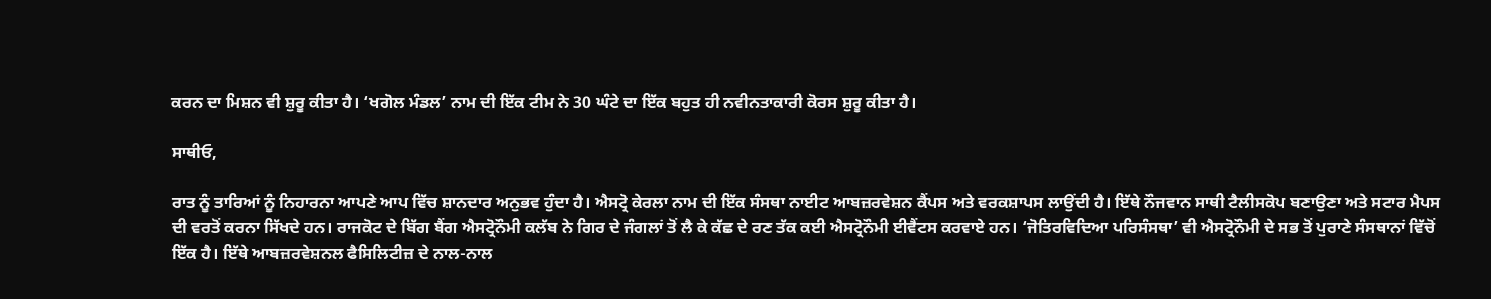ਕਰਨ ਦਾ ਮਿਸ਼ਨ ਵੀ ਸ਼ੁਰੂ ਕੀਤਾ ਹੈ। ‘ਖਗੋਲ ਮੰਡਲ’ ਨਾਮ ਦੀ ਇੱਕ ਟੀਮ ਨੇ 30 ਘੰਟੇ ਦਾ ਇੱਕ ਬਹੁਤ ਹੀ ਨਵੀਨਤਾਕਾਰੀ ਕੋਰਸ ਸ਼ੁਰੂ ਕੀਤਾ ਹੈ।

ਸਾਥੀਓ,

ਰਾਤ ਨੂੰ ਤਾਰਿਆਂ ਨੂੰ ਨਿਹਾਰਨਾ ਆਪਣੇ ਆਪ ਵਿੱਚ ਸ਼ਾਨਦਾਰ ਅਨੁਭਵ ਹੁੰਦਾ ਹੈ। ਐਸਟ੍ਰੋ ਕੇਰਲਾ ਨਾਮ ਦੀ ਇੱਕ ਸੰਸਥਾ ਨਾਈਟ ਆਬਜ਼ਰਵੇਸ਼ਨ ਕੈਂਪਸ ਅਤੇ ਵਰਕਸ਼ਾਪਸ ਲਾਉਂਦੀ ਹੈ। ਇੱਥੇ ਨੌਜਵਾਨ ਸਾਥੀ ਟੈਲੀਸਕੋਪ ਬਣਾਉਣਾ ਅਤੇ ਸਟਾਰ ਮੈਪਸ ਦੀ ਵਰਤੋਂ ਕਰਨਾ ਸਿੱਖਦੇ ਹਨ। ਰਾਜਕੋਟ ਦੇ ਬਿੱਗ ਬੈਂਗ ਐਸਟ੍ਰੋਨੌਮੀ ਕਲੱਬ ਨੇ ਗਿਰ ਦੇ ਜੰਗਲਾਂ ਤੋਂ ਲੈ ਕੇ ਕੱਛ ਦੇ ਰਣ ਤੱਕ ਕਈ ਐਸਟ੍ਰੋਨੌਮੀ ਈਵੈਂਟਸ ਕਰਵਾਏ ਹਨ। ‘ਜੋਤਿਰਵਿਦਿਆ ਪਰਿਸੰਸਥਾ’ ਵੀ ਐਸਟ੍ਰੋਨੌਮੀ ਦੇ ਸਭ ਤੋਂ ਪੁਰਾਣੇ ਸੰਸਥਾਨਾਂ ਵਿੱਚੋਂ ਇੱਕ ਹੈ। ਇੱਥੇ ਆਬਜ਼ਰਵੇਸ਼ਨਲ ਫੈਸਿਲਿਟੀਜ਼ ਦੇ ਨਾਲ-ਨਾਲ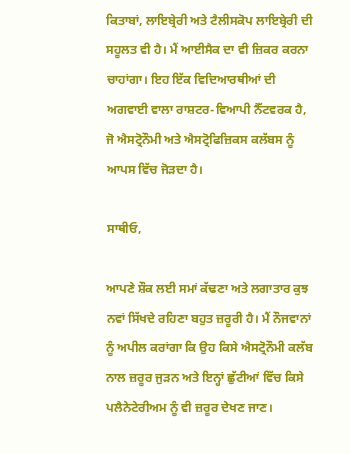ਕਿਤਾਬਾਂ, ਲਾਇਬ੍ਰੇਰੀ ਅਤੇ ਟੈਲੀਸਕੋਪ ਲਾਇਬ੍ਰੇਰੀ ਦੀ ਸਹੂਲਤ ਵੀ ਹੈ। ਮੈਂ ਆਈਸੈਕ ਦਾ ਵੀ ਜ਼ਿਕਰ ਕਰਨਾ ਚਾਹਾਂਗਾ। ਇਹ ਇੱਕ ਵਿਦਿਆਰਥੀਆਂ ਦੀ ਅਗਵਾਈ ਵਾਲਾ ਰਾਸ਼ਟਰ-ਵਿਆਪੀ ਨੈੱਟਵਰਕ ਹੈ, ਜੋ ਐਸਟ੍ਰੋਨੌਮੀ ਅਤੇ ਐਸਟ੍ਰੋਫਿਜ਼ਿਕਸ ਕਲੱਬਸ ਨੂੰ ਆਪਸ ਵਿੱਚ ਜੋੜਦਾ ਹੈ।

ਸਾਥੀਓ,

ਆਪਣੇ ਸ਼ੌਕ ਲਈ ਸਮਾਂ ਕੱਢਣਾ ਅਤੇ ਲਗਾਤਾਰ ਕੁਝ ਨਵਾਂ ਸਿੱਖਦੇ ਰਹਿਣਾ ਬਹੁਤ ਜ਼ਰੂਰੀ ਹੈ। ਮੈਂ ਨੌਜਵਾਨਾਂ ਨੂੰ ਅਪੀਲ ਕਰਾਂਗਾ ਕਿ ਉਹ ਕਿਸੇ ਐਸਟ੍ਰੋਨੌਮੀ ਕਲੱਬ ਨਾਲ ਜ਼ਰੂਰ ਜੁੜਨ ਅਤੇ ਇਨ੍ਹਾਂ ਛੁੱਟੀਆਂ ਵਿੱਚ ਕਿਸੇ ਪਲੈਨੇਟੇਰੀਅਮ ਨੂੰ ਵੀ ਜ਼ਰੂਰ ਦੇਖਣ ਜਾਣ।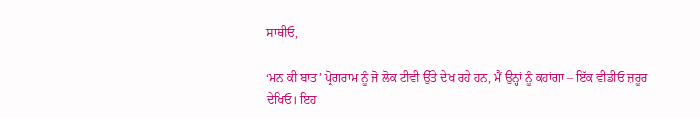ਸਾਥੀਓ,

‘ਮਨ ਕੀ ਬਾਤ’ ਪ੍ਰੋਗਰਾਮ ਨੂੰ ਜੋ ਲੋਕ ਟੀਵੀ ਉੱਤੇ ਦੇਖ ਰਹੇ ਹਨ, ਮੈਂ ਉਨ੍ਹਾਂ ਨੂੰ ਕਹਾਂਗਾ – ਇੱਕ ਵੀਡੀਓ ਜ਼ਰੂਰ ਦੇਖਿਓ। ਇਹ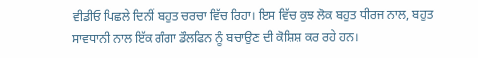ਵੀਡੀਓ ਪਿਛਲੇ ਦਿਨੀਂ ਬਹੁਤ ਚਰਚਾ ਵਿੱਚ ਰਿਹਾ। ਇਸ ਵਿੱਚ ਕੁਝ ਲੋਕ ਬਹੁਤ ਧੀਰਜ ਨਾਲ, ਬਹੁਤ ਸਾਵਧਾਨੀ ਨਾਲ ਇੱਕ ਗੰਗਾ ਡੌਲਫਿਨ ਨੂੰ ਬਚਾਉਣ ਦੀ ਕੋਸ਼ਿਸ਼ ਕਰ ਰਹੇ ਹਨ।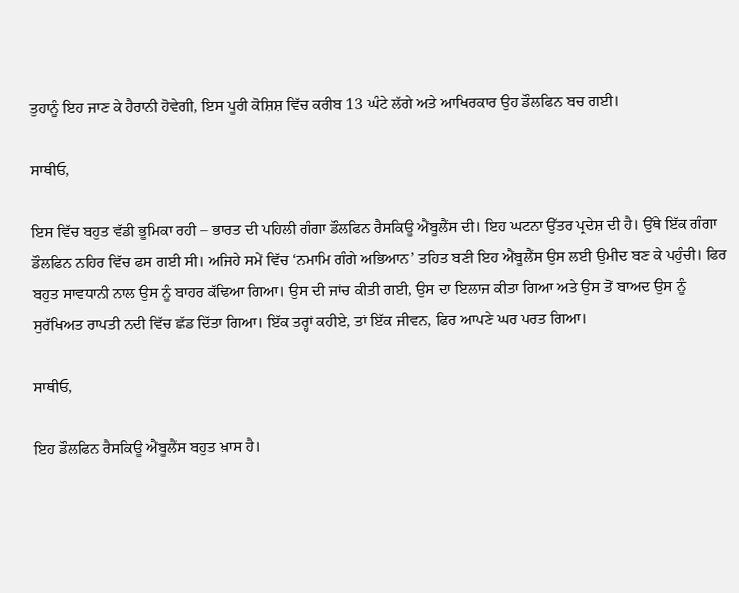ਤੁਹਾਨੂੰ ਇਹ ਜਾਣ ਕੇ ਹੈਰਾਨੀ ਹੋਵੇਗੀ, ਇਸ ਪੂਰੀ ਕੋਸ਼ਿਸ਼ ਵਿੱਚ ਕਰੀਬ 13 ਘੰਟੇ ਲੱਗੇ ਅਤੇ ਆਖਿਰਕਾਰ ਉਹ ਡੌਲਫਿਨ ਬਚ ਗਈ।

ਸਾਥੀਓ,

ਇਸ ਵਿੱਚ ਬਹੁਤ ਵੱਡੀ ਭੂਮਿਕਾ ਰਹੀ – ਭਾਰਤ ਦੀ ਪਹਿਲੀ ਗੰਗਾ ਡੌਲਫਿਨ ਰੈਸਕਿਊ ਐਂਬੂਲੈਂਸ ਦੀ। ਇਹ ਘਟਨਾ ਉੱਤਰ ਪ੍ਰਦੇਸ਼ ਦੀ ਹੈ। ਉੱਥੇ ਇੱਕ ਗੰਗਾ ਡੌਲਫਿਨ ਨਹਿਰ ਵਿੱਚ ਫਸ ਗਈ ਸੀ। ਅਜਿਹੇ ਸਮੇਂ ਵਿੱਚ ‘ਨਮਾਮਿ ਗੰਗੇ ਅਭਿਆਨ’ ਤਹਿਤ ਬਣੀ ਇਹ ਐਂਬੂਲੈਂਸ ਉਸ ਲਈ ਉਮੀਦ ਬਣ ਕੇ ਪਹੁੰਚੀ। ਫਿਰ ਬਹੁਤ ਸਾਵਧਾਨੀ ਨਾਲ ਉਸ ਨੂੰ ਬਾਹਰ ਕੱਢਿਆ ਗਿਆ। ਉਸ ਦੀ ਜਾਂਚ ਕੀਤੀ ਗਈ, ਉਸ ਦਾ ਇਲਾਜ ਕੀਤਾ ਗਿਆ ਅਤੇ ਉਸ ਤੋਂ ਬਾਅਦ ਉਸ ਨੂੰ ਸੁਰੱਖਿਅਤ ਰਾਪਤੀ ਨਦੀ ਵਿੱਚ ਛੱਡ ਦਿੱਤਾ ਗਿਆ। ਇੱਕ ਤਰ੍ਹਾਂ ਕਹੀਏ, ਤਾਂ ਇੱਕ ਜੀਵਨ, ਫਿਰ ਆਪਣੇ ਘਰ ਪਰਤ ਗਿਆ।

ਸਾਥੀਓ,

ਇਹ ਡੌਲਫਿਨ ਰੈਸਕਿਊ ਐਂਬੂਲੈਂਸ ਬਹੁਤ ਖ਼ਾਸ ਹੈ।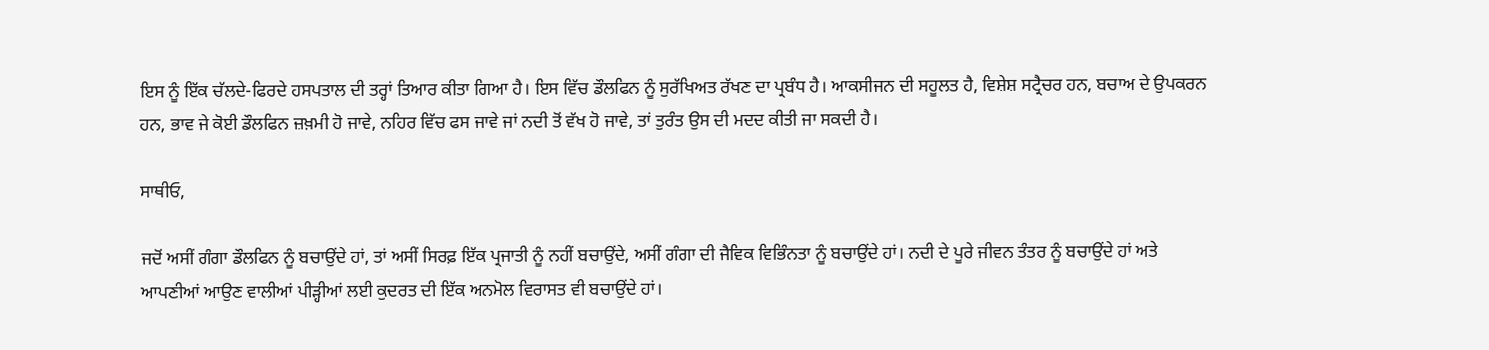ਇਸ ਨੂੰ ਇੱਕ ਚੱਲਦੇ-ਫਿਰਦੇ ਹਸਪਤਾਲ ਦੀ ਤਰ੍ਹਾਂ ਤਿਆਰ ਕੀਤਾ ਗਿਆ ਹੈ। ਇਸ ਵਿੱਚ ਡੌਲਫਿਨ ਨੂੰ ਸੁਰੱਖਿਅਤ ਰੱਖਣ ਦਾ ਪ੍ਰਬੰਧ ਹੈ। ਆਕਸੀਜਨ ਦੀ ਸਹੂਲਤ ਹੈ, ਵਿਸ਼ੇਸ਼ ਸਟ੍ਰੈਚਰ ਹਨ, ਬਚਾਅ ਦੇ ਉਪਕਰਨ ਹਨ, ਭਾਵ ਜੇ ਕੋਈ ਡੌਲਫਿਨ ਜ਼ਖ਼ਮੀ ਹੋ ਜਾਵੇ, ਨਹਿਰ ਵਿੱਚ ਫਸ ਜਾਵੇ ਜਾਂ ਨਦੀ ਤੋਂ ਵੱਖ ਹੋ ਜਾਵੇ, ਤਾਂ ਤੁਰੰਤ ਉਸ ਦੀ ਮਦਦ ਕੀਤੀ ਜਾ ਸਕਦੀ ਹੈ।

ਸਾਥੀਓ,

ਜਦੋਂ ਅਸੀਂ ਗੰਗਾ ਡੌਲਫਿਨ ਨੂੰ ਬਚਾਉਂਦੇ ਹਾਂ, ਤਾਂ ਅਸੀਂ ਸਿਰਫ਼ ਇੱਕ ਪ੍ਰਜਾਤੀ ਨੂੰ ਨਹੀਂ ਬਚਾਉਂਦੇ, ਅਸੀਂ ਗੰਗਾ ਦੀ ਜੈਵਿਕ ਵਿਭਿੰਨਤਾ ਨੂੰ ਬਚਾਉਂਦੇ ਹਾਂ। ਨਦੀ ਦੇ ਪੂਰੇ ਜੀਵਨ ਤੰਤਰ ਨੂੰ ਬਚਾਉਂਦੇ ਹਾਂ ਅਤੇ ਆਪਣੀਆਂ ਆਉਣ ਵਾਲੀਆਂ ਪੀੜ੍ਹੀਆਂ ਲਈ ਕੁਦਰਤ ਦੀ ਇੱਕ ਅਨਮੋਲ ਵਿਰਾਸਤ ਵੀ ਬਚਾਉਂਦੇ ਹਾਂ।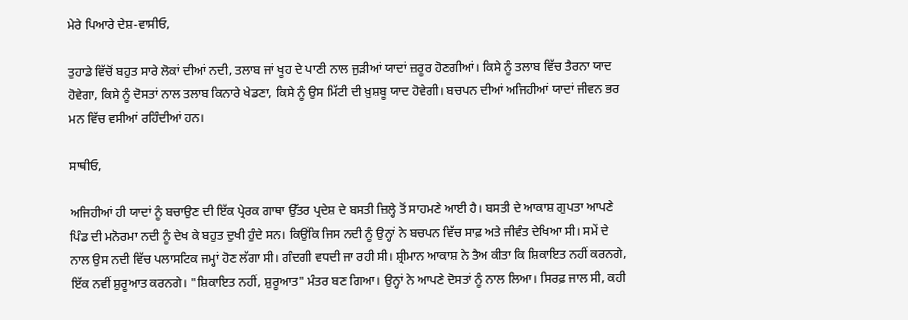ਮੇਰੇ ਪਿਆਰੇ ਦੇਸ਼-ਵਾਸੀਓ,

ਤੁਹਾਡੇ ਵਿੱਚੋਂ ਬਹੁਤ ਸਾਰੇ ਲੋਕਾਂ ਦੀਆਂ ਨਦੀ, ਤਲਾਬ ਜਾਂ ਖੂਹ ਦੇ ਪਾਣੀ ਨਾਲ ਜੁੜੀਆਂ ਯਾਦਾਂ ਜ਼ਰੂਰ ਹੋਣਗੀਆਂ। ਕਿਸੇ ਨੂੰ ਤਲਾਬ ਵਿੱਚ ਤੈਰਨਾ ਯਾਦ ਹੋਵੇਗਾ, ਕਿਸੇ ਨੂੰ ਦੋਸਤਾਂ ਨਾਲ ਤਲਾਬ ਕਿਨਾਰੇ ਖੇਡਣਾ, ਕਿਸੇ ਨੂੰ ਉਸ ਮਿੱਟੀ ਦੀ ਖ਼ੁਸ਼ਬੂ ਯਾਦ ਹੋਵੇਗੀ। ਬਚਪਨ ਦੀਆਂ ਅਜਿਹੀਆਂ ਯਾਦਾਂ ਜੀਵਨ ਭਰ ਮਨ ਵਿੱਚ ਵਸੀਆਂ ਰਹਿੰਦੀਆਂ ਹਨ।

ਸਾਥੀਓ,

ਅਜਿਹੀਆਂ ਹੀ ਯਾਦਾਂ ਨੂੰ ਬਚਾਉਣ ਦੀ ਇੱਕ ਪ੍ਰੇਰਕ ਗਾਥਾ ਉੱਤਰ ਪ੍ਰਦੇਸ਼ ਦੇ ਬਸਤੀ ਜ਼ਿਲ੍ਹੇ ਤੋਂ ਸਾਹਮਣੇ ਆਈ ਹੈ। ਬਸਤੀ ਦੇ ਆਕਾਸ਼ ਗੁਪਤਾ ਆਪਣੇ ਪਿੰਡ ਦੀ ਮਨੋਰਮਾ ਨਦੀ ਨੂੰ ਦੇਖ ਕੇ ਬਹੁਤ ਦੁਖੀ ਹੁੰਦੇ ਸਨ। ਕਿਉਂਕਿ ਜਿਸ ਨਦੀ ਨੂੰ ਉਨ੍ਹਾਂ ਨੇ ਬਚਪਨ ਵਿੱਚ ਸਾਫ਼ ਅਤੇ ਜੀਵੰਤ ਦੇਖਿਆ ਸੀ। ਸਮੇਂ ਦੇ ਨਾਲ ਉਸ ਨਦੀ ਵਿੱਚ ਪਲਾਸਟਿਕ ਜਮ੍ਹਾਂ ਹੋਣ ਲੱਗਾ ਸੀ। ਗੰਦਗੀ ਵਧਦੀ ਜਾ ਰਹੀ ਸੀ। ਸ਼੍ਰੀਮਾਨ ਆਕਾਸ਼ ਨੇ ਤੈਅ ਕੀਤਾ ਕਿ ਸ਼ਿਕਾਇਤ ਨਹੀਂ ਕਰਨਗੇ, ਇੱਕ ਨਵੀਂ ਸ਼ੁਰੂਆਤ ਕਰਨਗੇ। "ਸ਼ਿਕਾਇਤ ਨਹੀਂ, ਸ਼ੁਰੂਆਤ" ਮੰਤਰ ਬਣ ਗਿਆ। ਉਨ੍ਹਾਂ ਨੇ ਆਪਣੇ ਦੋਸਤਾਂ ਨੂੰ ਨਾਲ ਲਿਆ। ਸਿਰਫ਼ ਜਾਲ ਸੀ, ਕਹੀ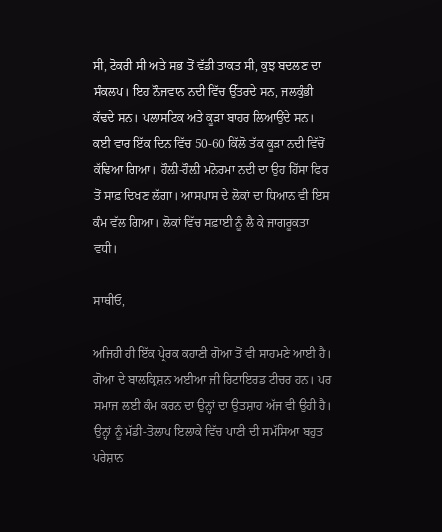ਸੀ, ਟੋਕਰੀ ਸੀ ਅਤੇ ਸਭ ਤੋਂ ਵੱਡੀ ਤਾਕਤ ਸੀ, ਕੁਝ ਬਦਲਣ ਦਾ ਸੰਕਲਪ। ਇਹ ਨੌਜਵਾਨ ਨਦੀ ਵਿੱਚ ਉੱਤਰਦੇ ਸਨ, ਜਲਕੁੰਭੀ ਕੱਢਦੇ ਸਨ। ਪਲਾਸਟਿਕ ਅਤੇ ਕੂੜਾ ਬਾਹਰ ਲਿਆਉਂਦੇ ਸਨ। ਕਈ ਵਾਰ ਇੱਕ ਦਿਨ ਵਿੱਚ 50-60 ਕਿੱਲੋ ਤੱਕ ਕੂੜਾ ਨਦੀ ਵਿੱਚੋਂ ਕੱਢਿਆ ਗਿਆ। ਹੌਲ਼ੀ-ਹੌਲ਼ੀ ਮਨੋਰਮਾ ਨਦੀ ਦਾ ਉਹ ਹਿੱਸਾ ਫਿਰ ਤੋਂ ਸਾਫ਼ ਦਿਖਣ ਲੱਗਾ। ਆਸਪਾਸ ਦੇ ਲੋਕਾਂ ਦਾ ਧਿਆਨ ਵੀ ਇਸ ਕੰਮ ਵੱਲ ਗਿਆ। ਲੋਕਾਂ ਵਿੱਚ ਸਫ਼ਾਈ ਨੂੰ ਲੈ ਕੇ ਜਾਗਰੂਕਤਾ ਵਧੀ।

ਸਾਥੀਓ,

ਅਜਿਹੀ ਹੀ ਇੱਕ ਪ੍ਰੇਰਕ ਕਹਾਣੀ ਗੋਆ ਤੋਂ ਵੀ ਸਾਹਮਣੇ ਆਈ ਹੈ। ਗੋਆ ਦੇ ਬਾਲਕ੍ਰਿਸ਼ਨ ਅਈਆ ਜੀ ਰਿਟਾਇਰਡ ਟੀਚਰ ਹਨ। ਪਰ ਸਮਾਜ ਲਈ ਕੰਮ ਕਰਨ ਦਾ ਉਨ੍ਹਾਂ ਦਾ ਉਤਸ਼ਾਹ ਅੱਜ ਵੀ ਉਹੀ ਹੈ। ਉਨ੍ਹਾਂ ਨੂੰ ਮੱਡੀ-ਤੋਲਾਪ ਇਲਾਕੇ ਵਿੱਚ ਪਾਣੀ ਦੀ ਸਮੱਸਿਆ ਬਹੁਤ ਪਰੇਸ਼ਾਨ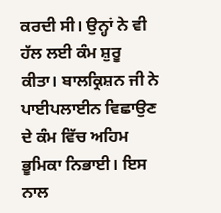ਕਰਦੀ ਸੀ। ਉਨ੍ਹਾਂ ਨੇ ਵੀ ਹੱਲ ਲਈ ਕੰਮ ਸ਼ੁਰੂ ਕੀਤਾ। ਬਾਲਕ੍ਰਿਸ਼ਨ ਜੀ ਨੇ ਪਾਈਪਲਾਈਨ ਵਿਛਾਉਣ ਦੇ ਕੰਮ ਵਿੱਚ ਅਹਿਮ ਭੂਮਿਕਾ ਨਿਭਾਈ। ਇਸ ਨਾਲ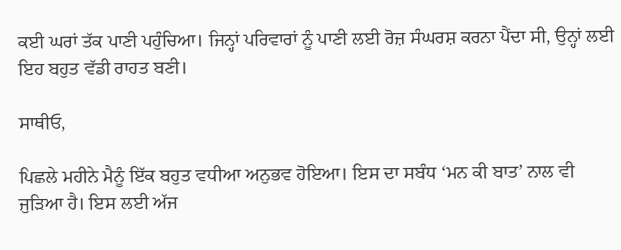ਕਈ ਘਰਾਂ ਤੱਕ ਪਾਣੀ ਪਹੁੰਚਿਆ। ਜਿਨ੍ਹਾਂ ਪਰਿਵਾਰਾਂ ਨੂੰ ਪਾਣੀ ਲਈ ਰੋਜ਼ ਸੰਘਰਸ਼ ਕਰਨਾ ਪੈਂਦਾ ਸੀ, ਉਨ੍ਹਾਂ ਲਈ ਇਹ ਬਹੁਤ ਵੱਡੀ ਰਾਹਤ ਬਣੀ।

ਸਾਥੀਓ,

ਪਿਛਲੇ ਮਹੀਨੇ ਮੈਨੂੰ ਇੱਕ ਬਹੁਤ ਵਧੀਆ ਅਨੁਭਵ ਹੋਇਆ। ਇਸ ਦਾ ਸਬੰਧ ‘ਮਨ ਕੀ ਬਾਤ’ ਨਾਲ ਵੀ ਜੁੜਿਆ ਹੈ। ਇਸ ਲਈ ਅੱਜ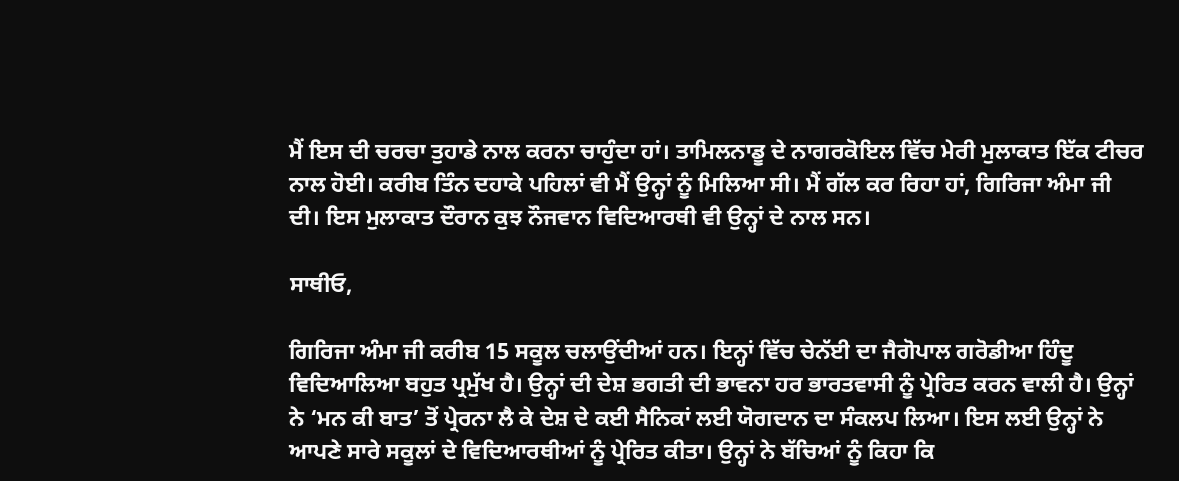ਮੈਂ ਇਸ ਦੀ ਚਰਚਾ ਤੁਹਾਡੇ ਨਾਲ ਕਰਨਾ ਚਾਹੁੰਦਾ ਹਾਂ। ਤਾਮਿਲਨਾਡੂ ਦੇ ਨਾਗਰਕੋਇਲ ਵਿੱਚ ਮੇਰੀ ਮੁਲਾਕਾਤ ਇੱਕ ਟੀਚਰ ਨਾਲ ਹੋਈ। ਕਰੀਬ ਤਿੰਨ ਦਹਾਕੇ ਪਹਿਲਾਂ ਵੀ ਮੈਂ ਉਨ੍ਹਾਂ ਨੂੰ ਮਿਲਿਆ ਸੀ। ਮੈਂ ਗੱਲ ਕਰ ਰਿਹਾ ਹਾਂ, ਗਿਰਿਜਾ ਅੰਮਾ ਜੀ ਦੀ। ਇਸ ਮੁਲਾਕਾਤ ਦੌਰਾਨ ਕੁਝ ਨੌਜਵਾਨ ਵਿਦਿਆਰਥੀ ਵੀ ਉਨ੍ਹਾਂ ਦੇ ਨਾਲ ਸਨ।

ਸਾਥੀਓ,

ਗਿਰਿਜਾ ਅੰਮਾ ਜੀ ਕਰੀਬ 15 ਸਕੂਲ ਚਲਾਉਂਦੀਆਂ ਹਨ। ਇਨ੍ਹਾਂ ਵਿੱਚ ਚੇਨੱਈ ਦਾ ਜੈਗੋਪਾਲ ਗਰੋਡੀਆ ਹਿੰਦੂ ਵਿਦਿਆਲਿਆ ਬਹੁਤ ਪ੍ਰਮੁੱਖ ਹੈ। ਉਨ੍ਹਾਂ ਦੀ ਦੇਸ਼ ਭਗਤੀ ਦੀ ਭਾਵਨਾ ਹਰ ਭਾਰਤਵਾਸੀ ਨੂੰ ਪ੍ਰੇਰਿਤ ਕਰਨ ਵਾਲੀ ਹੈ। ਉਨ੍ਹਾਂ ਨੇ ‘ਮਨ ਕੀ ਬਾਤ’ ਤੋਂ ਪ੍ਰੇਰਨਾ ਲੈ ਕੇ ਦੇਸ਼ ਦੇ ਕਈ ਸੈਨਿਕਾਂ ਲਈ ਯੋਗਦਾਨ ਦਾ ਸੰਕਲਪ ਲਿਆ। ਇਸ ਲਈ ਉਨ੍ਹਾਂ ਨੇ ਆਪਣੇ ਸਾਰੇ ਸਕੂਲਾਂ ਦੇ ਵਿਦਿਆਰਥੀਆਂ ਨੂੰ ਪ੍ਰੇਰਿਤ ਕੀਤਾ। ਉਨ੍ਹਾਂ ਨੇ ਬੱਚਿਆਂ ਨੂੰ ਕਿਹਾ ਕਿ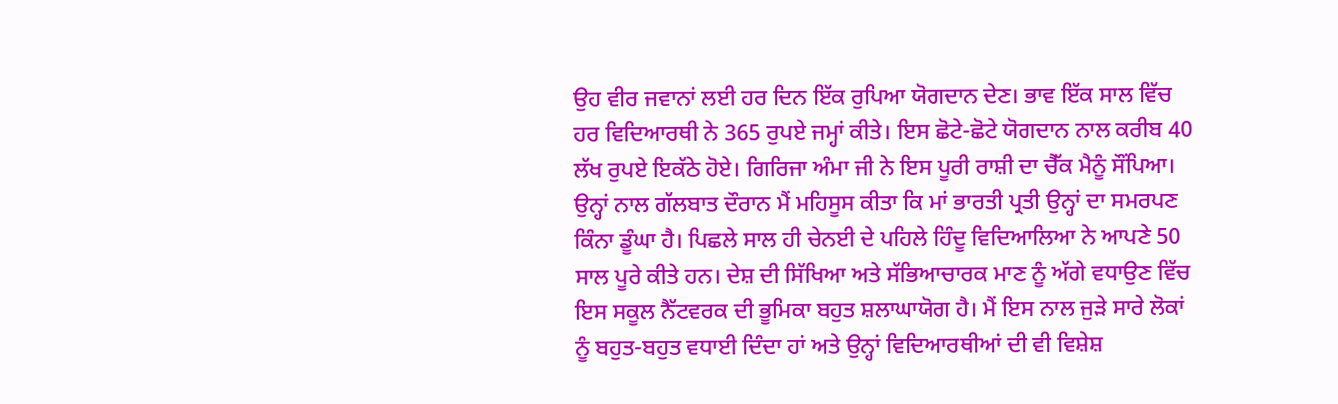ਉਹ ਵੀਰ ਜਵਾਨਾਂ ਲਈ ਹਰ ਦਿਨ ਇੱਕ ਰੁਪਿਆ ਯੋਗਦਾਨ ਦੇਣ। ਭਾਵ ਇੱਕ ਸਾਲ ਵਿੱਚ ਹਰ ਵਿਦਿਆਰਥੀ ਨੇ 365 ਰੁਪਏ ਜਮ੍ਹਾਂ ਕੀਤੇ। ਇਸ ਛੋਟੇ-ਛੋਟੇ ਯੋਗਦਾਨ ਨਾਲ ਕਰੀਬ 40 ਲੱਖ ਰੁਪਏ ਇਕੱਠੇ ਹੋਏ। ਗਿਰਿਜਾ ਅੰਮਾ ਜੀ ਨੇ ਇਸ ਪੂਰੀ ਰਾਸ਼ੀ ਦਾ ਚੈੱਕ ਮੈਨੂੰ ਸੌਂਪਿਆ। ਉਨ੍ਹਾਂ ਨਾਲ ਗੱਲਬਾਤ ਦੌਰਾਨ ਮੈਂ ਮਹਿਸੂਸ ਕੀਤਾ ਕਿ ਮਾਂ ਭਾਰਤੀ ਪ੍ਰਤੀ ਉਨ੍ਹਾਂ ਦਾ ਸਮਰਪਣ ਕਿੰਨਾ ਡੂੰਘਾ ਹੈ। ਪਿਛਲੇ ਸਾਲ ਹੀ ਚੇਨਈ ਦੇ ਪਹਿਲੇ ਹਿੰਦੂ ਵਿਦਿਆਲਿਆ ਨੇ ਆਪਣੇ 50 ਸਾਲ ਪੂਰੇ ਕੀਤੇ ਹਨ। ਦੇਸ਼ ਦੀ ਸਿੱਖਿਆ ਅਤੇ ਸੱਭਿਆਚਾਰਕ ਮਾਣ ਨੂੰ ਅੱਗੇ ਵਧਾਉਣ ਵਿੱਚ ਇਸ ਸਕੂਲ ਨੈੱਟਵਰਕ ਦੀ ਭੂਮਿਕਾ ਬਹੁਤ ਸ਼ਲਾਘਾਯੋਗ ਹੈ। ਮੈਂ ਇਸ ਨਾਲ ਜੁੜੇ ਸਾਰੇ ਲੋਕਾਂ ਨੂੰ ਬਹੁਤ-ਬਹੁਤ ਵਧਾਈ ਦਿੰਦਾ ਹਾਂ ਅਤੇ ਉਨ੍ਹਾਂ ਵਿਦਿਆਰਥੀਆਂ ਦੀ ਵੀ ਵਿਸ਼ੇਸ਼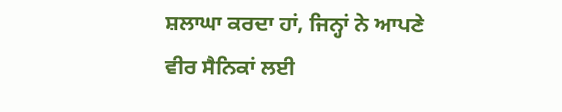ਸ਼ਲਾਘਾ ਕਰਦਾ ਹਾਂ, ਜਿਨ੍ਹਾਂ ਨੇ ਆਪਣੇ ਵੀਰ ਸੈਨਿਕਾਂ ਲਈ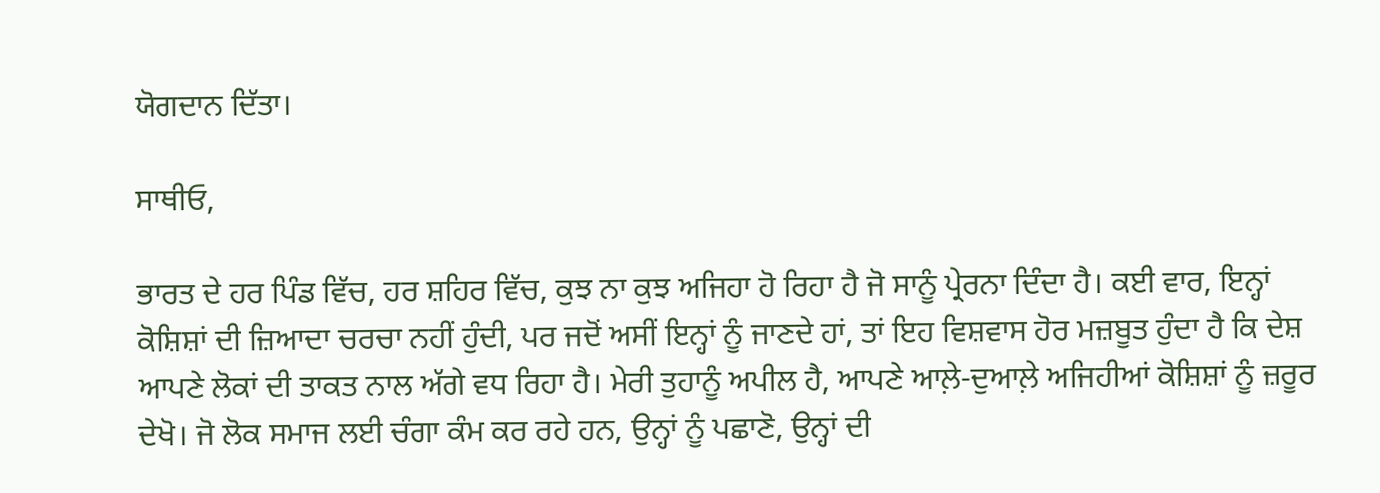ਯੋਗਦਾਨ ਦਿੱਤਾ।

ਸਾਥੀਓ,

ਭਾਰਤ ਦੇ ਹਰ ਪਿੰਡ ਵਿੱਚ, ਹਰ ਸ਼ਹਿਰ ਵਿੱਚ, ਕੁਝ ਨਾ ਕੁਝ ਅਜਿਹਾ ਹੋ ਰਿਹਾ ਹੈ ਜੋ ਸਾਨੂੰ ਪ੍ਰੇਰਨਾ ਦਿੰਦਾ ਹੈ। ਕਈ ਵਾਰ, ਇਨ੍ਹਾਂ ਕੋਸ਼ਿਸ਼ਾਂ ਦੀ ਜ਼ਿਆਦਾ ਚਰਚਾ ਨਹੀਂ ਹੁੰਦੀ, ਪਰ ਜਦੋਂ ਅਸੀਂ ਇਨ੍ਹਾਂ ਨੂੰ ਜਾਣਦੇ ਹਾਂ, ਤਾਂ ਇਹ ਵਿਸ਼ਵਾਸ ਹੋਰ ਮਜ਼ਬੂਤ ਹੁੰਦਾ ਹੈ ਕਿ ਦੇਸ਼ ਆਪਣੇ ਲੋਕਾਂ ਦੀ ਤਾਕਤ ਨਾਲ ਅੱਗੇ ਵਧ ਰਿਹਾ ਹੈ। ਮੇਰੀ ਤੁਹਾਨੂੰ ਅਪੀਲ ਹੈ, ਆਪਣੇ ਆਲ਼ੇ-ਦੁਆਲ਼ੇ ਅਜਿਹੀਆਂ ਕੋਸ਼ਿਸ਼ਾਂ ਨੂੰ ਜ਼ਰੂਰ ਦੇਖੋ। ਜੋ ਲੋਕ ਸਮਾਜ ਲਈ ਚੰਗਾ ਕੰਮ ਕਰ ਰਹੇ ਹਨ, ਉਨ੍ਹਾਂ ਨੂੰ ਪਛਾਣੋ, ਉਨ੍ਹਾਂ ਦੀ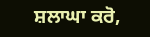ਸ਼ਲਾਘਾ ਕਰੋ,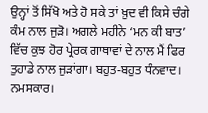ਉਨ੍ਹਾਂ ਤੋਂ ਸਿੱਖੋ ਅਤੇ ਹੋ ਸਕੇ ਤਾਂ ਖ਼ੁਦ ਵੀ ਕਿਸੇ ਚੰਗੇ ਕੰਮ ਨਾਲ ਜੁੜੋ। ਅਗਲੇ ਮਹੀਨੇ ‘ਮਨ ਕੀ ਬਾਤ’ ਵਿੱਚ ਕੁਝ ਹੋਰ ਪ੍ਰੇਰਕ ਗਾਥਾਵਾਂ ਦੇ ਨਾਲ ਮੈਂ ਫਿਰ ਤੁਹਾਡੇ ਨਾਲ ਜੁੜਾਂਗਾ। ਬਹੁਤ-ਬਹੁਤ ਧੰਨਵਾਦ। ਨਮਸਕਾਰ।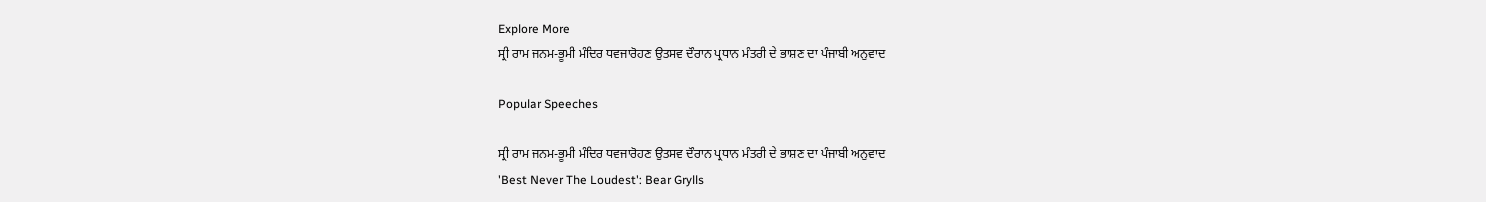Explore More
ਸ੍ਰੀ ਰਾਮ ਜਨਮ-ਭੂਮੀ ਮੰਦਿਰ ਧਵਜਾਰੋਹਣ ਉਤਸਵ ਦੌਰਾਨ ਪ੍ਰਧਾਨ ਮੰਤਰੀ ਦੇ ਭਾਸ਼ਣ ਦਾ ਪੰਜਾਬੀ ਅਨੁਵਾਦ

Popular Speeches

ਸ੍ਰੀ ਰਾਮ ਜਨਮ-ਭੂਮੀ ਮੰਦਿਰ ਧਵਜਾਰੋਹਣ ਉਤਸਵ ਦੌਰਾਨ ਪ੍ਰਧਾਨ ਮੰਤਰੀ ਦੇ ਭਾਸ਼ਣ ਦਾ ਪੰਜਾਬੀ ਅਨੁਵਾਦ
'Best Never The Loudest': Bear Grylls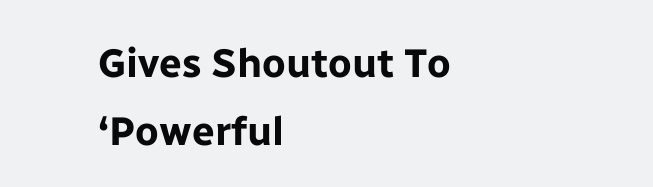Gives Shoutout To ‘Powerful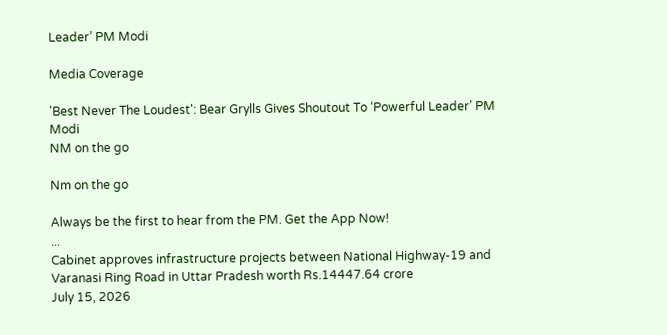Leader’ PM Modi

Media Coverage

'Best Never The Loudest': Bear Grylls Gives Shoutout To ‘Powerful Leader’ PM Modi
NM on the go

Nm on the go

Always be the first to hear from the PM. Get the App Now!
...
Cabinet approves infrastructure projects between National Highway-19 and Varanasi Ring Road in Uttar Pradesh worth Rs.14447.64 crore
July 15, 2026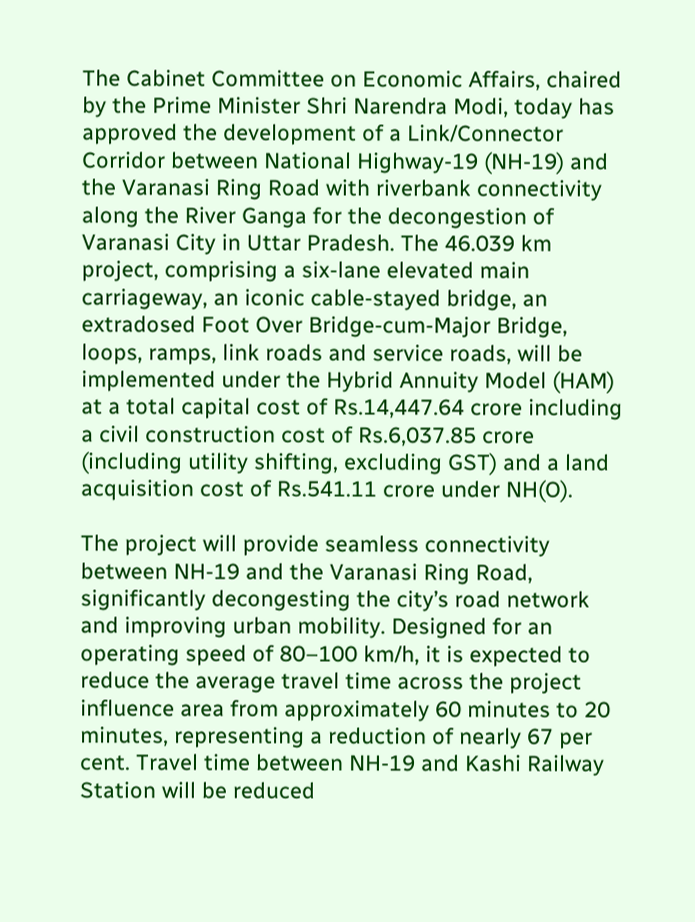The Cabinet Committee on Economic Affairs, chaired by the Prime Minister Shri Narendra Modi, today has approved the development of a Link/Connector Corridor between National Highway-19 (NH-19) and the Varanasi Ring Road with riverbank connectivity along the River Ganga for the decongestion of Varanasi City in Uttar Pradesh. The 46.039 km project, comprising a six-lane elevated main carriageway, an iconic cable-stayed bridge, an extradosed Foot Over Bridge-cum-Major Bridge, loops, ramps, link roads and service roads, will be implemented under the Hybrid Annuity Model (HAM) at a total capital cost of Rs.14,447.64 crore including a civil construction cost of Rs.6,037.85 crore (including utility shifting, excluding GST) and a land acquisition cost of Rs.541.11 crore under NH(O).

The project will provide seamless connectivity between NH-19 and the Varanasi Ring Road, significantly decongesting the city’s road network and improving urban mobility. Designed for an operating speed of 80–100 km/h, it is expected to reduce the average travel time across the project influence area from approximately 60 minutes to 20 minutes, representing a reduction of nearly 67 per cent. Travel time between NH-19 and Kashi Railway Station will be reduced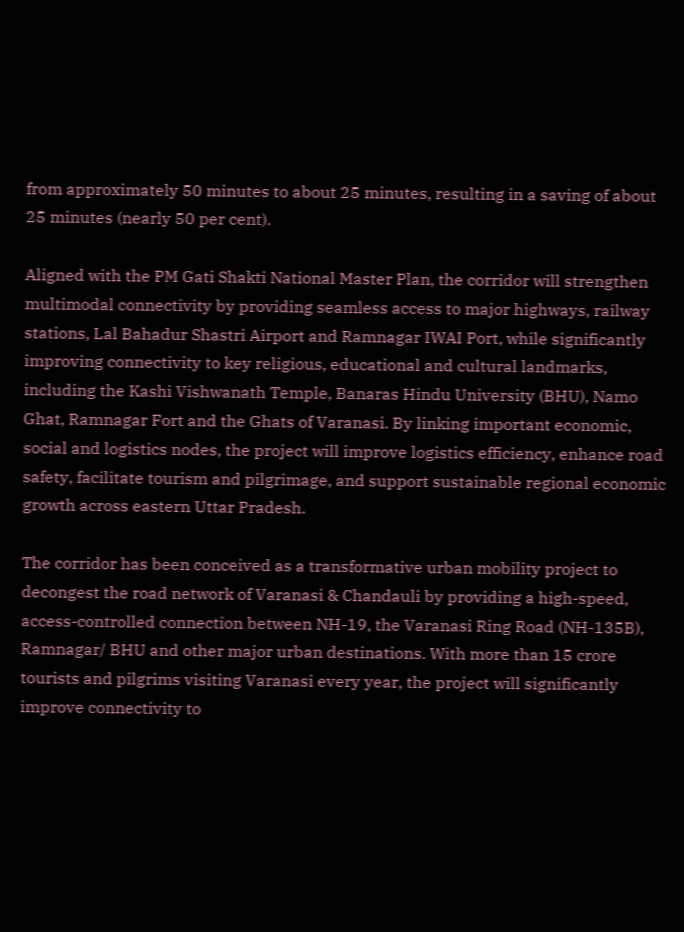from approximately 50 minutes to about 25 minutes, resulting in a saving of about 25 minutes (nearly 50 per cent).

Aligned with the PM Gati Shakti National Master Plan, the corridor will strengthen multimodal connectivity by providing seamless access to major highways, railway stations, Lal Bahadur Shastri Airport and Ramnagar IWAI Port, while significantly improving connectivity to key religious, educational and cultural landmarks, including the Kashi Vishwanath Temple, Banaras Hindu University (BHU), Namo Ghat, Ramnagar Fort and the Ghats of Varanasi. By linking important economic, social and logistics nodes, the project will improve logistics efficiency, enhance road safety, facilitate tourism and pilgrimage, and support sustainable regional economic growth across eastern Uttar Pradesh.

The corridor has been conceived as a transformative urban mobility project to decongest the road network of Varanasi & Chandauli by providing a high-speed, access-controlled connection between NH-19, the Varanasi Ring Road (NH-135B), Ramnagar/ BHU and other major urban destinations. With more than 15 crore tourists and pilgrims visiting Varanasi every year, the project will significantly improve connectivity to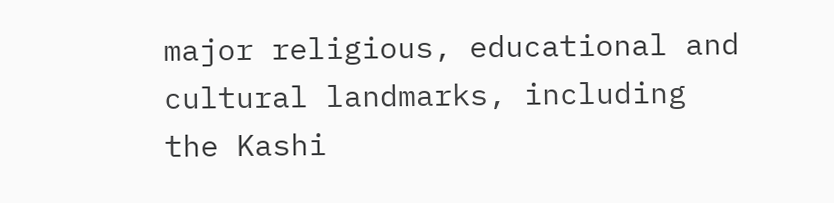major religious, educational and cultural landmarks, including the Kashi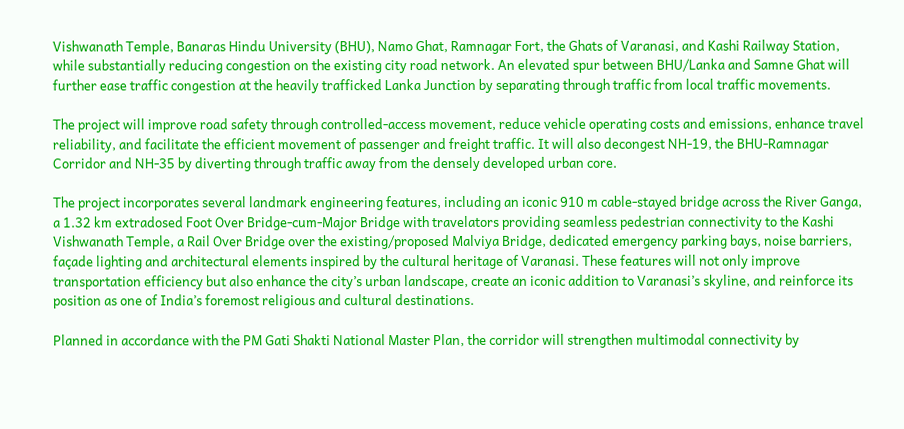Vishwanath Temple, Banaras Hindu University (BHU), Namo Ghat, Ramnagar Fort, the Ghats of Varanasi, and Kashi Railway Station, while substantially reducing congestion on the existing city road network. An elevated spur between BHU/Lanka and Samne Ghat will further ease traffic congestion at the heavily trafficked Lanka Junction by separating through traffic from local traffic movements.

The project will improve road safety through controlled-access movement, reduce vehicle operating costs and emissions, enhance travel reliability, and facilitate the efficient movement of passenger and freight traffic. It will also decongest NH-19, the BHU-Ramnagar Corridor and NH-35 by diverting through traffic away from the densely developed urban core.

The project incorporates several landmark engineering features, including an iconic 910 m cable-stayed bridge across the River Ganga, a 1.32 km extradosed Foot Over Bridge-cum-Major Bridge with travelators providing seamless pedestrian connectivity to the Kashi Vishwanath Temple, a Rail Over Bridge over the existing/proposed Malviya Bridge, dedicated emergency parking bays, noise barriers, façade lighting and architectural elements inspired by the cultural heritage of Varanasi. These features will not only improve transportation efficiency but also enhance the city’s urban landscape, create an iconic addition to Varanasi’s skyline, and reinforce its position as one of India’s foremost religious and cultural destinations.

Planned in accordance with the PM Gati Shakti National Master Plan, the corridor will strengthen multimodal connectivity by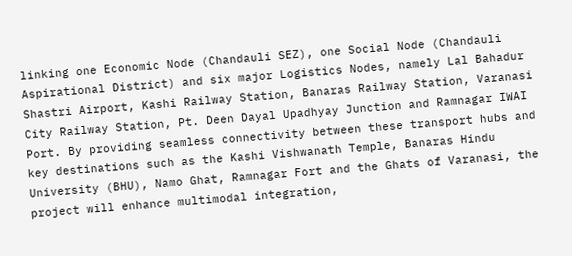linking one Economic Node (Chandauli SEZ), one Social Node (Chandauli Aspirational District) and six major Logistics Nodes, namely Lal Bahadur Shastri Airport, Kashi Railway Station, Banaras Railway Station, Varanasi City Railway Station, Pt. Deen Dayal Upadhyay Junction and Ramnagar IWAI Port. By providing seamless connectivity between these transport hubs and key destinations such as the Kashi Vishwanath Temple, Banaras Hindu University (BHU), Namo Ghat, Ramnagar Fort and the Ghats of Varanasi, the project will enhance multimodal integration,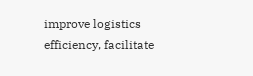improve logistics efficiency, facilitate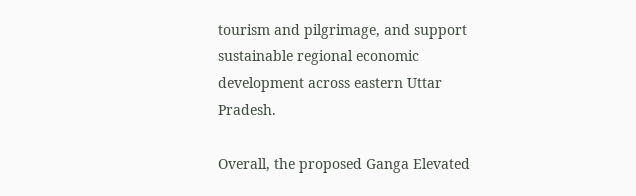tourism and pilgrimage, and support sustainable regional economic development across eastern Uttar Pradesh.

Overall, the proposed Ganga Elevated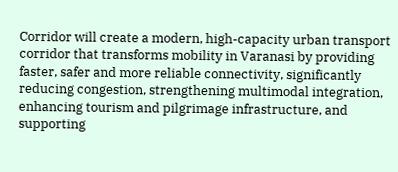Corridor will create a modern, high-capacity urban transport corridor that transforms mobility in Varanasi by providing faster, safer and more reliable connectivity, significantly reducing congestion, strengthening multimodal integration, enhancing tourism and pilgrimage infrastructure, and supporting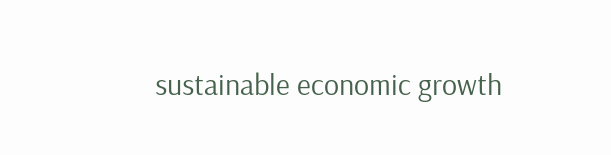sustainable economic growth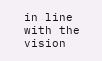in line with the vision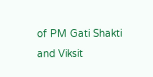of PM Gati Shakti and Viksit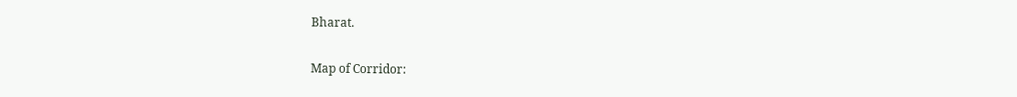Bharat.

Map of Corridor: